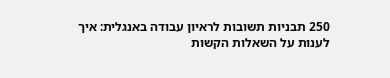250 תבניות תשובות לראיון עבודה באנגלית: איך לענות על השאלות הקשות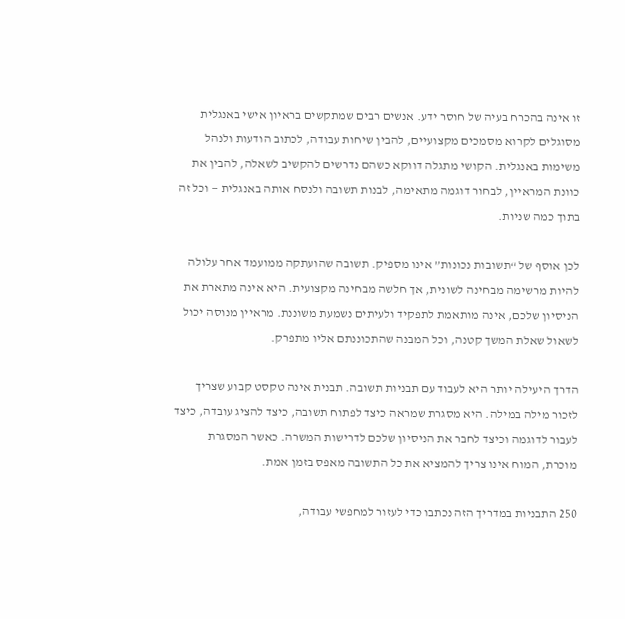זו אינה בהכרח בעיה של חוסר ידע. אנשים רבים שמתקשים בראיון אישי באנגלית מסוגלים לקרוא מסמכים מקצועיים, להבין שיחות עבודה, לכתוב הודעות ולנהל משימות באנגלית. הקושי מתגלה דווקא כשהם נדרשים להקשיב לשאלה, להבין את כוונת המראיין, לבחור דוגמה מתאימה, לבנות תשובה ולנסח אותה באנגלית — וכל זה בתוך כמה שניות.

לכן אוסף של “תשובות נכונות” אינו מספיק. תשובה שהועתקה ממועמד אחר עלולה להיות מרשימה מבחינה לשונית, אך חלשה מבחינה מקצועית. היא אינה מתארת את הניסיון שלכם, אינה מותאמת לתפקיד ולעיתים נשמעת משוננת. מראיין מנוסה יכול לשאול שאלת המשך קטנה, וכל המבנה שהתכוננתם אליו מתפרק.

הדרך היעילה יותר היא לעבוד עם תבניות תשובה. תבנית אינה טקסט קבוע שצריך לזכור מילה במילה. היא מסגרת שמראה כיצד לפתוח תשובה, כיצד להציג עובדה, כיצד לעבור לדוגמה וכיצד לחבר את הניסיון שלכם לדרישות המשרה. כאשר המסגרת מוכרת, המוח אינו צריך להמציא את כל התשובה מאפס בזמן אמת.

250 התבניות במדריך הזה נכתבו כדי לעזור למחפשי עבודה,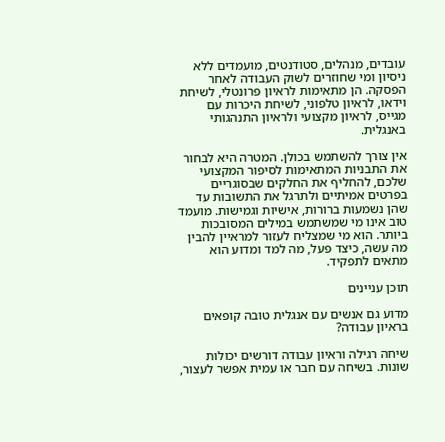עובדים, מנהלים, סטודנטים, מועמדים ללא ניסיון ומי שחוזרים לשוק העבודה לאחר הפסקה. הן מתאימות לראיון פרונטלי, לשיחת וידאו, לראיון טלפוני, לשיחת היכרות עם מגייס, לראיון מקצועי ולראיון התנהגותי באנגלית.

אין צורך להשתמש בכולן. המטרה היא לבחור את התבניות המתאימות לסיפור המקצועי שלכם, להחליף את החלקים שבסוגריים בפרטים אמיתיים ולתרגל את התשובות עד שהן נשמעות ברורות, אישיות וגמישות. מועמד טוב אינו מי שמשתמש במילים המסובכות ביותר. הוא מי שמצליח לעזור למראיין להבין מה עשה, כיצד פעל, מה למד ומדוע הוא מתאים לתפקיד.

תוכן עניינים

מדוע גם אנשים עם אנגלית טובה קופאים בראיון עבודה?

שיחה רגילה וראיון עבודה דורשים יכולות שונות. בשיחה עם חבר או עמית אפשר לעצור,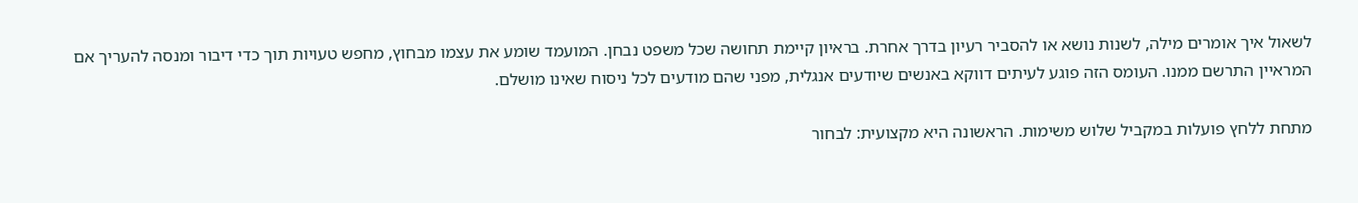לשאול איך אומרים מילה, לשנות נושא או להסביר רעיון בדרך אחרת. בראיון קיימת תחושה שכל משפט נבחן. המועמד שומע את עצמו מבחוץ, מחפש טעויות תוך כדי דיבור ומנסה להעריך אם המראיין התרשם ממנו. העומס הזה פוגע לעיתים דווקא באנשים שיודעים אנגלית, מפני שהם מודעים לכל ניסוח שאינו מושלם.

מתחת ללחץ פועלות במקביל שלוש משימות. הראשונה היא מקצועית: לבחור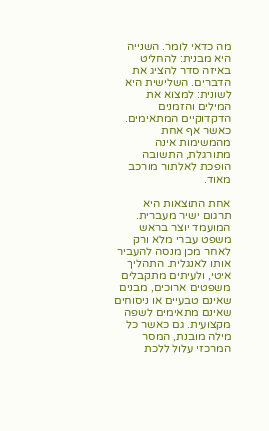מה כדאי לומר. השנייה היא מבנית: להחליט באיזה סדר להציג את הדברים. השלישית היא לשונית: למצוא את המילים והזמנים הדקדוקיים המתאימים. כאשר אף אחת מהמשימות אינה מתורגלת, התשובה הופכת לאלתור מורכב מאוד.

אחת התוצאות היא תרגום ישיר מעברית. המועמד יוצר בראש משפט עברי מלא ורק לאחר מכן מנסה להעביר אותו לאנגלית. התהליך איטי, ולעיתים מתקבלים משפטים ארוכים, מבנים שאינם טבעיים או ניסוחים שאינם מתאימים לשפה מקצועית. גם כאשר כל מילה מובנת, המסר המרכזי עלול ללכת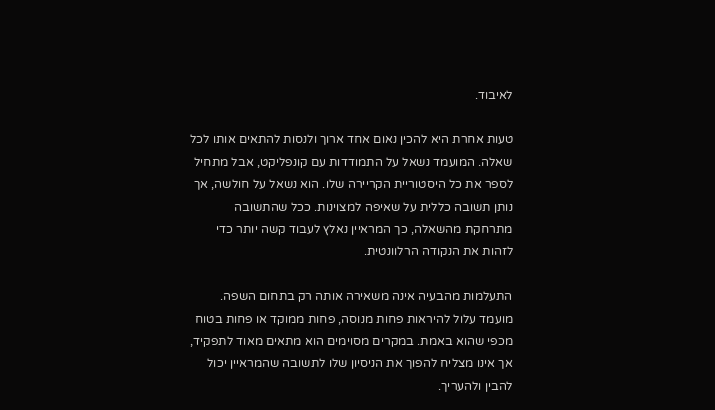לאיבוד.

טעות אחרת היא להכין נאום אחד ארוך ולנסות להתאים אותו לכל שאלה. המועמד נשאל על התמודדות עם קונפליקט, אבל מתחיל לספר את כל היסטוריית הקריירה שלו. הוא נשאל על חולשה, אך נותן תשובה כללית על שאיפה למצוינות. ככל שהתשובה מתרחקת מהשאלה, כך המראיין נאלץ לעבוד קשה יותר כדי לזהות את הנקודה הרלוונטית.

התעלמות מהבעיה אינה משאירה אותה רק בתחום השפה. מועמד עלול להיראות פחות מנוסה, פחות ממוקד או פחות בטוח מכפי שהוא באמת. במקרים מסוימים הוא מתאים מאוד לתפקיד, אך אינו מצליח להפוך את הניסיון שלו לתשובה שהמראיין יכול להבין ולהעריך.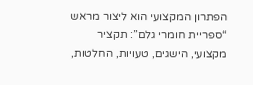הפתרון המקצועי הוא ליצור מראש “ספריית חומרי גלם”: תקציר מקצועי, הישגים, טעויות, החלטות,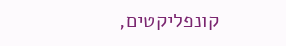קונפליקטים,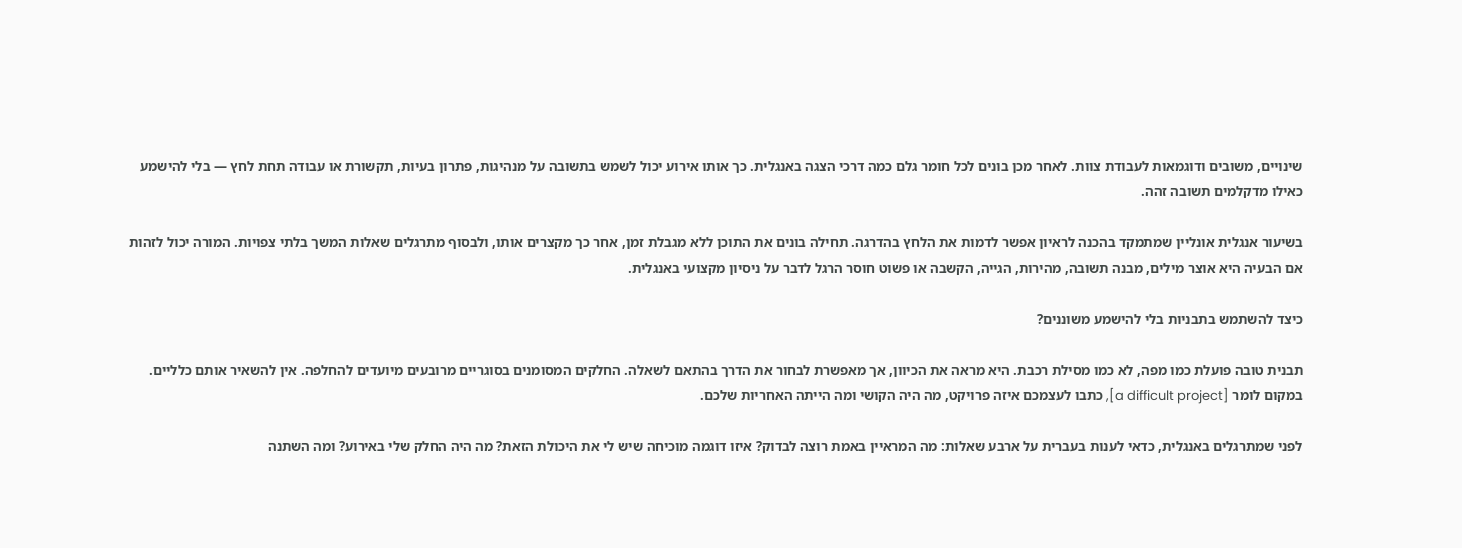שינויים, משובים ודוגמאות לעבודת צוות. לאחר מכן בונים לכל חומר גלם כמה דרכי הצגה באנגלית. כך אותו אירוע יכול לשמש בתשובה על מנהיגות, פתרון בעיות, תקשורת או עבודה תחת לחץ — בלי להישמע כאילו מדקלמים תשובה זהה.

בשיעור אנגלית אונליין שמתמקד בהכנה לראיון אפשר לדמות את הלחץ בהדרגה. תחילה בונים את התוכן ללא מגבלת זמן, אחר כך מקצרים אותו, ולבסוף מתרגלים שאלות המשך בלתי צפויות. המורה יכול לזהות אם הבעיה היא אוצר מילים, מבנה תשובה, מהירות, הגייה, הקשבה או פשוט חוסר הרגל לדבר על ניסיון מקצועי באנגלית.

כיצד להשתמש בתבניות בלי להישמע משוננים?

תבנית טובה פועלת כמו מפה, לא כמו מסילת רכבת. היא מראה את הכיוון, אך מאפשרת לבחור את הדרך בהתאם לשאלה. החלקים המסומנים בסוגריים מרובעים מיועדים להחלפה. אין להשאיר אותם כלליים. במקום לומר [a difficult project], כתבו לעצמכם איזה פרויקט, מה היה הקושי ומה הייתה האחריות שלכם.

לפני שמתרגלים באנגלית, כדאי לענות בעברית על ארבע שאלות: מה המראיין באמת רוצה לבדוק? איזו דוגמה מוכיחה שיש לי את היכולת הזאת? מה היה החלק שלי באירוע? ומה השתנה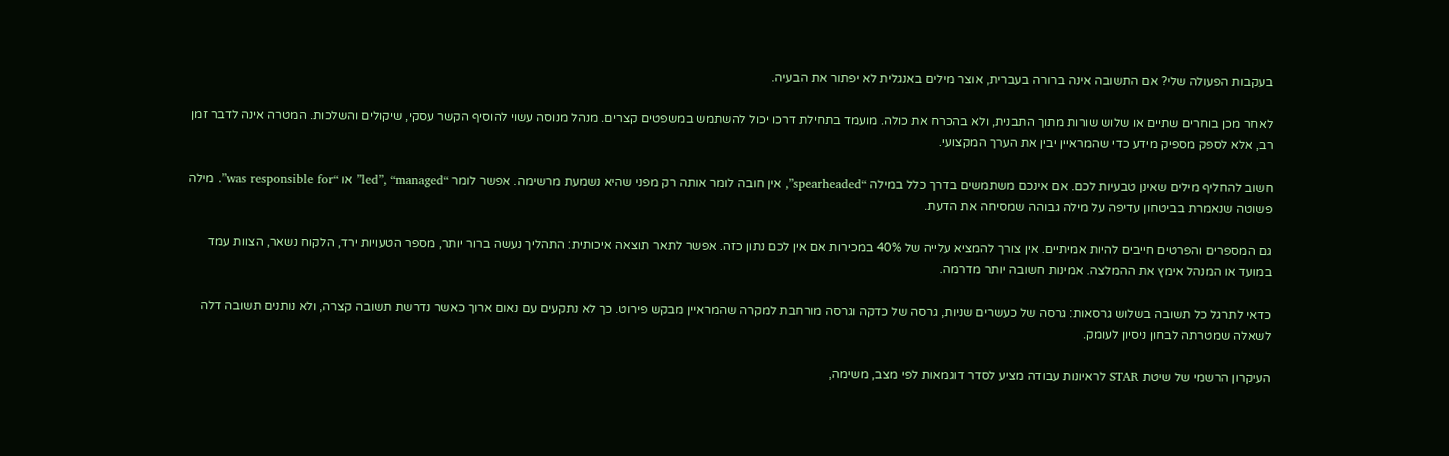בעקבות הפעולה שלי? אם התשובה אינה ברורה בעברית, אוצר מילים באנגלית לא יפתור את הבעיה.

לאחר מכן בוחרים שתיים או שלוש שורות מתוך התבנית, ולא בהכרח את כולה. מועמד בתחילת דרכו יכול להשתמש במשפטים קצרים. מנהל מנוסה עשוי להוסיף הקשר עסקי, שיקולים והשלכות. המטרה אינה לדבר זמן רב, אלא לספק מספיק מידע כדי שהמראיין יבין את הערך המקצועי.

חשוב להחליף מילים שאינן טבעיות לכם. אם אינכם משתמשים בדרך כלל במילה “spearheaded”, אין חובה לומר אותה רק מפני שהיא נשמעת מרשימה. אפשר לומר “led”, “managed” או “was responsible for”. מילה פשוטה שנאמרת בביטחון עדיפה על מילה גבוהה שמסיחה את הדעת.

גם המספרים והפרטים חייבים להיות אמיתיים. אין צורך להמציא עלייה של 40% במכירות אם אין לכם נתון כזה. אפשר לתאר תוצאה איכותית: התהליך נעשה ברור יותר, מספר הטעויות ירד, הלקוח נשאר, הצוות עמד במועד או המנהל אימץ את ההמלצה. אמינות חשובה יותר מדרמה.

כדאי לתרגל כל תשובה בשלוש גרסאות: גרסה של כעשרים שניות, גרסה של כדקה וגרסה מורחבת למקרה שהמראיין מבקש פירוט. כך לא נתקעים עם נאום ארוך כאשר נדרשת תשובה קצרה, ולא נותנים תשובה דלה לשאלה שמטרתה לבחון ניסיון לעומק.

העיקרון הרשמי של שיטת STAR לראיונות עבודה מציע לסדר דוגמאות לפי מצב, משימה,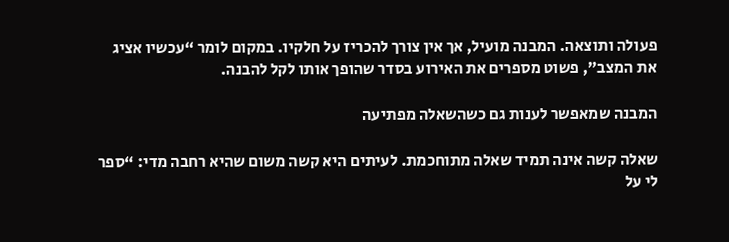פעולה ותוצאה. המבנה מועיל, אך אין צורך להכריז על חלקיו. במקום לומר “עכשיו אציג את המצב”, פשוט מספרים את האירוע בסדר שהופך אותו לקל להבנה.

המבנה שמאפשר לענות גם כשהשאלה מפתיעה

שאלה קשה אינה תמיד שאלה מתוחכמת. לעיתים היא קשה משום שהיא רחבה מדי: “ספר לי על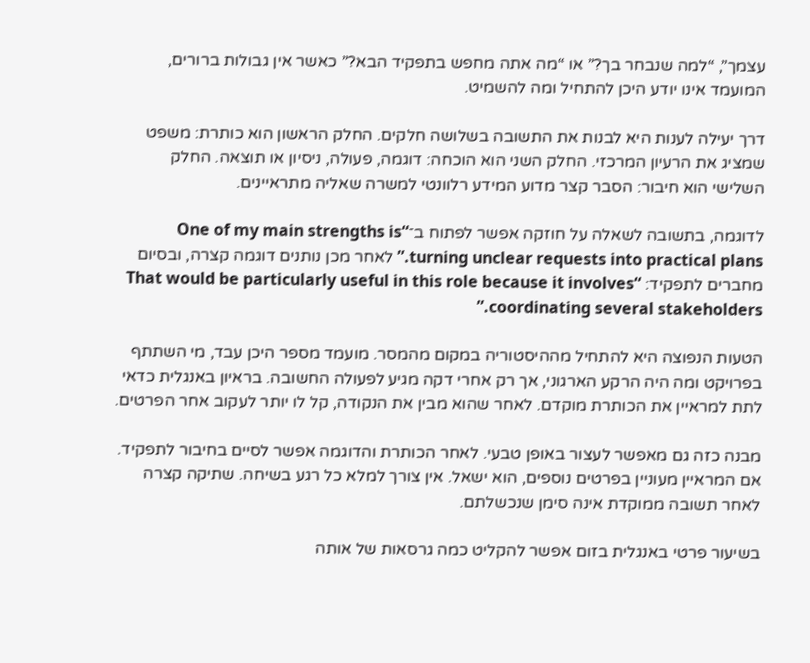עצמך”, “למה שנבחר בך?” או “מה אתה מחפש בתפקיד הבא?” כאשר אין גבולות ברורים, המועמד אינו יודע היכן להתחיל ומה להשמיט.

דרך יעילה לענות היא לבנות את התשובה בשלושה חלקים. החלק הראשון הוא כותרת: משפט שמציג את הרעיון המרכזי. החלק השני הוא הוכחה: דוגמה, פעולה, ניסיון או תוצאה. החלק השלישי הוא חיבור: הסבר קצר מדוע המידע רלוונטי למשרה שאליה מתראיינים.

לדוגמה, בתשובה לשאלה על חוזקה אפשר לפתוח ב־“One of my main strengths is turning unclear requests into practical plans.” לאחר מכן נותנים דוגמה קצרה, ובסיום מחברים לתפקיד: “That would be particularly useful in this role because it involves coordinating several stakeholders.”

הטעות הנפוצה היא להתחיל מההיסטוריה במקום מהמסר. מועמד מספר היכן עבד, מי השתתף בפרויקט ומה היה הרקע הארגוני, אך רק אחרי דקה מגיע לפעולה החשובה. בראיון באנגלית כדאי לתת למראיין את הכותרת מוקדם. לאחר שהוא מבין את הנקודה, קל לו יותר לעקוב אחר הפרטים.

מבנה כזה גם מאפשר לעצור באופן טבעי. לאחר הכותרת והדוגמה אפשר לסיים בחיבור לתפקיד. אם המראיין מעוניין בפרטים נוספים, הוא ישאל. אין צורך למלא כל רגע בשיחה. שתיקה קצרה לאחר תשובה ממוקדת אינה סימן שנכשלתם.

בשיעור פרטי באנגלית בזום אפשר להקליט כמה גרסאות של אותה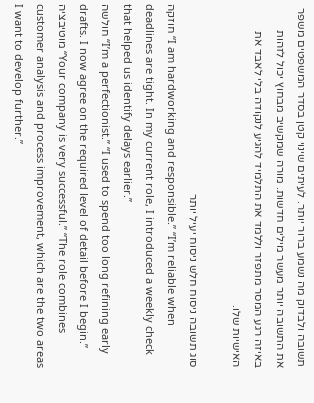תשובה ולבדוק מה נשמע ברור יותר. לעיתים שינוי קטן בסדר המשפטים משפר את התשובה יותר מעשר מילים חדשות. מורה שמקשיב מבחוץ יכול לזהות באיזה רגע המסר מתפזר וללמד את התלמיד להגיע לנקודה בלי לאבד את האישיות שלו.

סוג תשובה ניסוח חלש ניסוח יעיל יותר
חוזקה “I am hardworking and responsible.” “I’m reliable when deadlines are tight. In my current role, I introduced a weekly check that helped us identify delays earlier.”
חולשה “I’m a perfectionist.” “I used to spend too long refining early drafts. I now agree on the required level of detail before I begin.”
מוטיבציה “Your company is very successful.” “The role combines customer analysis and process improvement, which are the two areas I want to develop further.”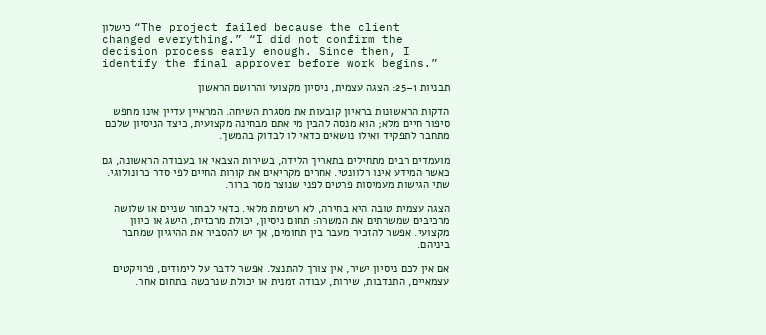כישלון “The project failed because the client changed everything.” “I did not confirm the decision process early enough. Since then, I identify the final approver before work begins.”

תבניות 1–25: הצגה עצמית, ניסיון מקצועי והרושם הראשון

הדקות הראשונות בראיון קובעות את מסגרת השיחה. המראיין עדיין אינו מחפש סיפור חיים מלא; הוא מנסה להבין מי אתם מבחינה מקצועית, כיצד הניסיון שלכם מתחבר לתפקיד ואילו נושאים כדאי לו לבדוק בהמשך.

מועמדים רבים מתחילים בתאריך הלידה, בשירות הצבאי או בעבודה הראשונה, גם כאשר המידע אינו רלוונטי. אחרים מקריאים את קורות החיים לפי סדר כרונולוגי. שתי הגישות מעמיסות פרטים לפני שנוצר מסר ברור.

הצגה עצמית טובה היא בחירה, לא רשימת מלאי. כדאי לבחור שניים או שלושה מרכיבים שמשרתים את המשרה: תחום ניסיון, יכולת מרכזית, הישג או כיוון מקצועי. אפשר להזכיר מעבר בין תחומים, אך יש להסביר את ההיגיון שמחבר ביניהם.

אם אין לכם ניסיון ישיר, אין צורך להתנצל. אפשר לדבר על לימודים, פרויקטים עצמאיים, התנדבות, שירות, עבודה זמנית או יכולת שנרכשה בתחום אחר.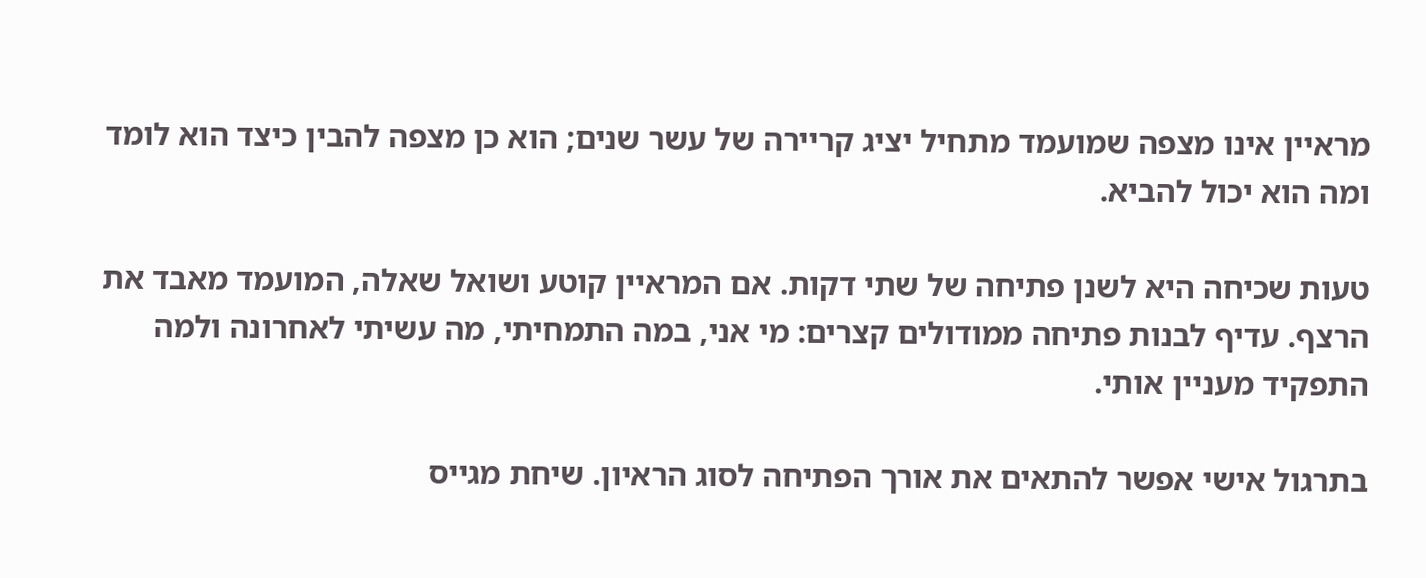מראיין אינו מצפה שמועמד מתחיל יציג קריירה של עשר שנים; הוא כן מצפה להבין כיצד הוא לומד ומה הוא יכול להביא.

טעות שכיחה היא לשנן פתיחה של שתי דקות. אם המראיין קוטע ושואל שאלה, המועמד מאבד את הרצף. עדיף לבנות פתיחה ממודולים קצרים: מי אני, במה התמחיתי, מה עשיתי לאחרונה ולמה התפקיד מעניין אותי.

בתרגול אישי אפשר להתאים את אורך הפתיחה לסוג הראיון. שיחת מגייס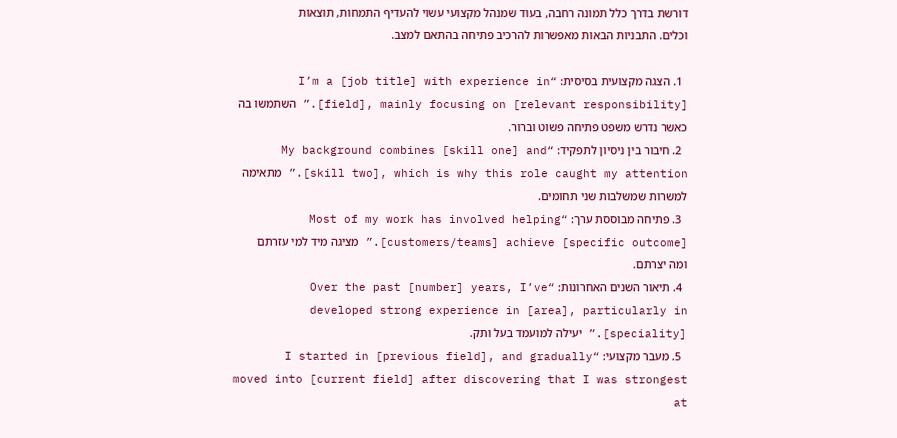דורשת בדרך כלל תמונה רחבה, בעוד שמנהל מקצועי עשוי להעדיף התמחות, תוצאות וכלים. התבניות הבאות מאפשרות להרכיב פתיחה בהתאם למצב.

  1. הצגה מקצועית בסיסית: “I’m a [job title] with experience in [field], mainly focusing on [relevant responsibility].” השתמשו בה כאשר נדרש משפט פתיחה פשוט וברור.
  2. חיבור בין ניסיון לתפקיד: “My background combines [skill one] and [skill two], which is why this role caught my attention.” מתאימה למשרות שמשלבות שני תחומים.
  3. פתיחה מבוססת ערך: “Most of my work has involved helping [customers/teams] achieve [specific outcome].” מציגה מיד למי עזרתם ומה יצרתם.
  4. תיאור השנים האחרונות: “Over the past [number] years, I’ve developed strong experience in [area], particularly in [speciality].” יעילה למועמד בעל ותק.
  5. מעבר מקצועי: “I started in [previous field], and gradually moved into [current field] after discovering that I was strongest at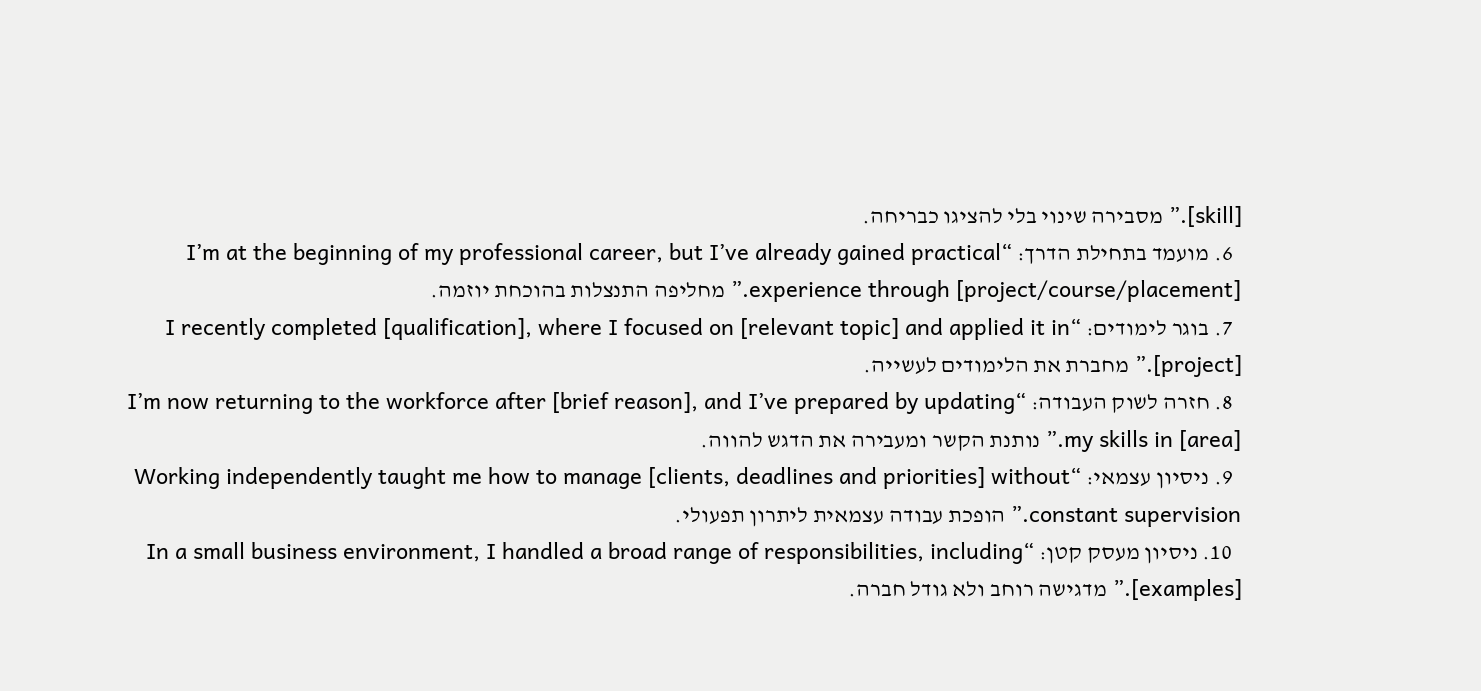[skill].” מסבירה שינוי בלי להציגו כבריחה.
  6. מועמד בתחילת הדרך: “I’m at the beginning of my professional career, but I’ve already gained practical experience through [project/course/placement].” מחליפה התנצלות בהוכחת יוזמה.
  7. בוגר לימודים: “I recently completed [qualification], where I focused on [relevant topic] and applied it in [project].” מחברת את הלימודים לעשייה.
  8. חזרה לשוק העבודה: “I’m now returning to the workforce after [brief reason], and I’ve prepared by updating my skills in [area].” נותנת הקשר ומעבירה את הדגש להווה.
  9. ניסיון עצמאי: “Working independently taught me how to manage [clients, deadlines and priorities] without constant supervision.” הופכת עבודה עצמאית ליתרון תפעולי.
  10. ניסיון מעסק קטן: “In a small business environment, I handled a broad range of responsibilities, including [examples].” מדגישה רוחב ולא גודל חברה.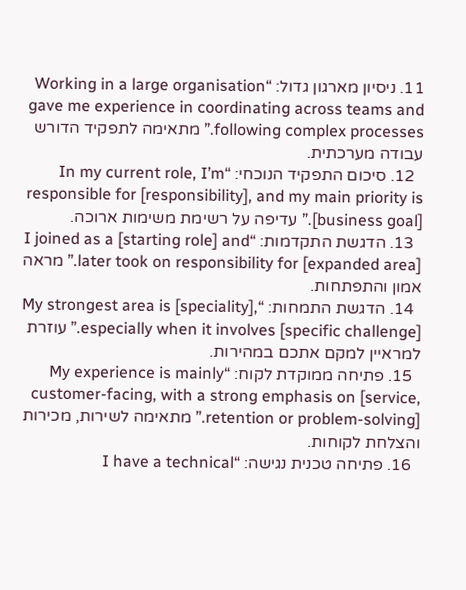11. ניסיון מארגון גדול: “Working in a large organisation gave me experience in coordinating across teams and following complex processes.” מתאימה לתפקיד הדורש עבודה מערכתית.
  12. סיכום התפקיד הנוכחי: “In my current role, I’m responsible for [responsibility], and my main priority is [business goal].” עדיפה על רשימת משימות ארוכה.
  13. הדגשת התקדמות: “I joined as a [starting role] and later took on responsibility for [expanded area].” מראה אמון והתפתחות.
  14. הדגשת התמחות: “My strongest area is [speciality], especially when it involves [specific challenge].” עוזרת למראיין למקם אתכם במהירות.
  15. פתיחה ממוקדת לקוח: “My experience is mainly customer-facing, with a strong emphasis on [service, retention or problem-solving].” מתאימה לשירות, מכירות והצלחת לקוחות.
  16. פתיחה טכנית נגישה: “I have a technical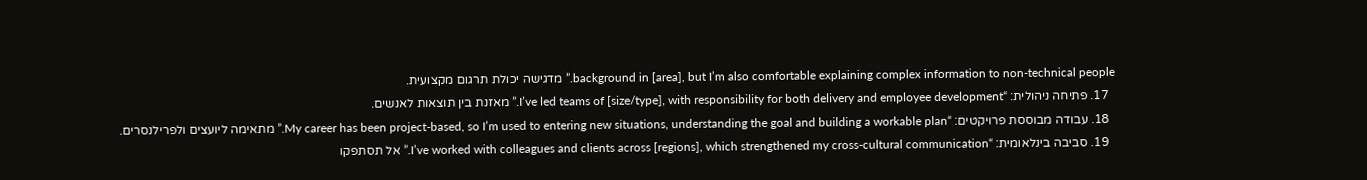background in [area], but I’m also comfortable explaining complex information to non-technical people.” מדגישה יכולת תרגום מקצועית.
  17. פתיחה ניהולית: “I’ve led teams of [size/type], with responsibility for both delivery and employee development.” מאזנת בין תוצאות לאנשים.
  18. עבודה מבוססת פרויקטים: “My career has been project-based, so I’m used to entering new situations, understanding the goal and building a workable plan.” מתאימה ליועצים ולפרילנסרים.
  19. סביבה בינלאומית: “I’ve worked with colleagues and clients across [regions], which strengthened my cross-cultural communication.” אל תסתפקו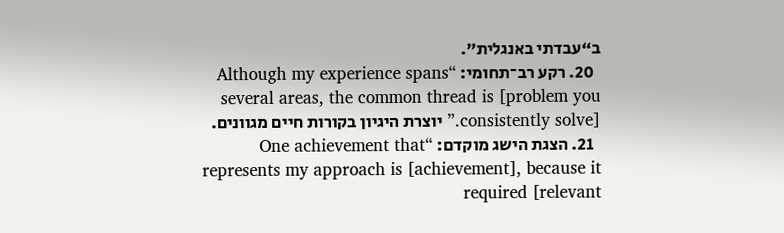ב“עבדתי באנגלית”.
  20. רקע רב־תחומי: “Although my experience spans several areas, the common thread is [problem you consistently solve].” יוצרת היגיון בקורות חיים מגוונים.
  21. הצגת הישג מוקדם: “One achievement that represents my approach is [achievement], because it required [relevant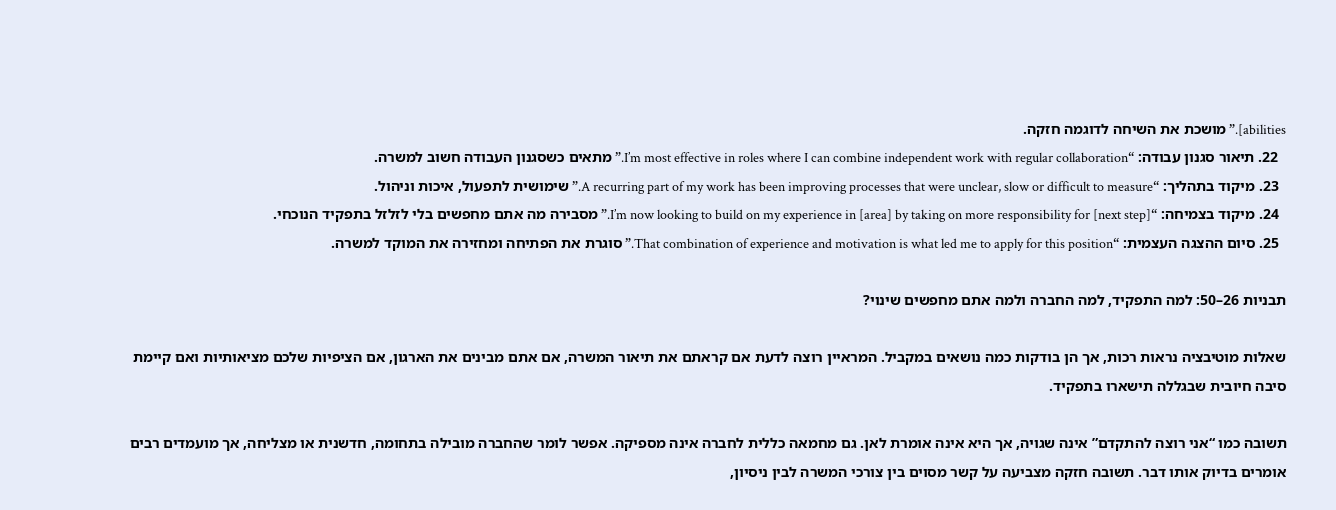abilities].” מושכת את השיחה לדוגמה חזקה.
  22. תיאור סגנון עבודה: “I’m most effective in roles where I can combine independent work with regular collaboration.” מתאים כשסגנון העבודה חשוב למשרה.
  23. מיקוד בתהליך: “A recurring part of my work has been improving processes that were unclear, slow or difficult to measure.” שימושית לתפעול, איכות וניהול.
  24. מיקוד בצמיחה: “I’m now looking to build on my experience in [area] by taking on more responsibility for [next step].” מסבירה מה אתם מחפשים בלי לזלזל בתפקיד הנוכחי.
  25. סיום ההצגה העצמית: “That combination of experience and motivation is what led me to apply for this position.” סוגרת את הפתיחה ומחזירה את המוקד למשרה.

תבניות 26–50: למה התפקיד, למה החברה ולמה אתם מחפשים שינוי?

שאלות מוטיבציה נראות רכות, אך הן בודקות כמה נושאים במקביל. המראיין רוצה לדעת אם קראתם את תיאור המשרה, אם אתם מבינים את הארגון, אם הציפיות שלכם מציאותיות ואם קיימת סיבה חיובית שבגללה תישארו בתפקיד.

תשובה כמו “אני רוצה להתקדם” אינה שגויה, אך היא אינה אומרת לאן. גם מחמאה כללית לחברה אינה מספיקה. אפשר לומר שהחברה מובילה בתחומה, חדשנית או מצליחה, אך מועמדים רבים אומרים בדיוק אותו דבר. תשובה חזקה מצביעה על קשר מסוים בין צורכי המשרה לבין ניסיון,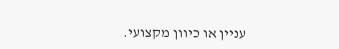עניין או כיוון מקצועי.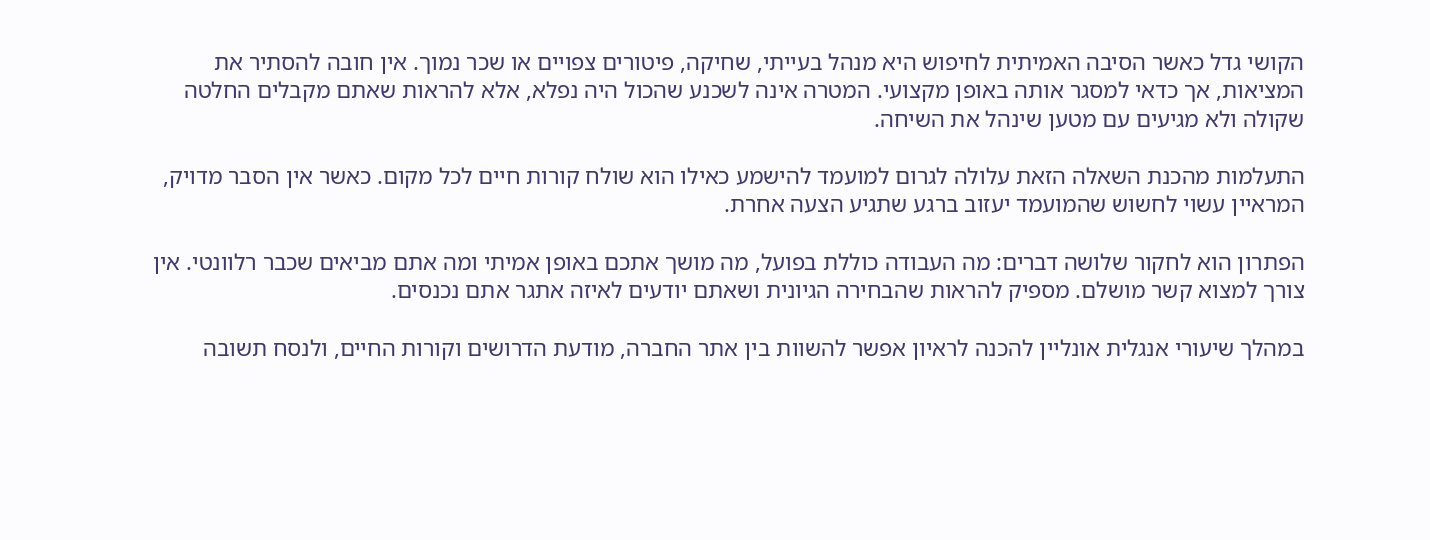הקושי גדל כאשר הסיבה האמיתית לחיפוש היא מנהל בעייתי, שחיקה, פיטורים צפויים או שכר נמוך. אין חובה להסתיר את המציאות, אך כדאי למסגר אותה באופן מקצועי. המטרה אינה לשכנע שהכול היה נפלא, אלא להראות שאתם מקבלים החלטה שקולה ולא מגיעים עם מטען שינהל את השיחה.

התעלמות מהכנת השאלה הזאת עלולה לגרום למועמד להישמע כאילו הוא שולח קורות חיים לכל מקום. כאשר אין הסבר מדויק, המראיין עשוי לחשוש שהמועמד יעזוב ברגע שתגיע הצעה אחרת.

הפתרון הוא לחקור שלושה דברים: מה העבודה כוללת בפועל, מה מושך אתכם באופן אמיתי ומה אתם מביאים שכבר רלוונטי. אין צורך למצוא קשר מושלם. מספיק להראות שהבחירה הגיונית ושאתם יודעים לאיזה אתגר אתם נכנסים.

במהלך שיעורי אנגלית אונליין להכנה לראיון אפשר להשוות בין אתר החברה, מודעת הדרושים וקורות החיים, ולנסח תשובה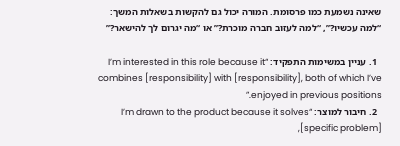שאינה נשמעת כמו פרסומת. המורה יכול גם להקשות בשאלות המשך: “למה עכשיו?”, “למה לעזוב חברה מוכרת?” או “מה יגרום לך להישאר?”

  1. עניין במשימות התפקיד: “I’m interested in this role because it combines [responsibility] with [responsibility], both of which I’ve enjoyed in previous positions.”
  2. חיבור למוצר: “I’m drawn to the product because it solves [specific problem],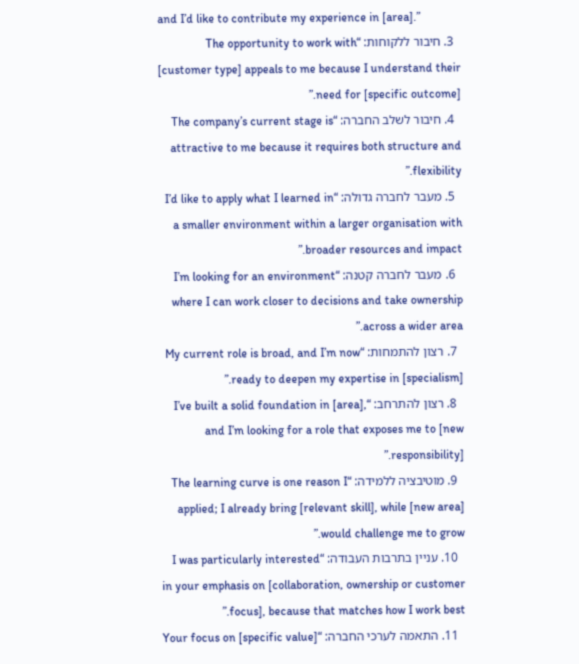and I’d like to contribute my experience in [area].”
  3. חיבור ללקוחות: “The opportunity to work with [customer type] appeals to me because I understand their need for [specific outcome].”
  4. חיבור לשלב החברה: “The company’s current stage is attractive to me because it requires both structure and flexibility.”
  5. מעבר לחברה גדולה: “I’d like to apply what I learned in a smaller environment within a larger organisation with broader resources and impact.”
  6. מעבר לחברה קטנה: “I’m looking for an environment where I can work closer to decisions and take ownership across a wider area.”
  7. רצון להתמחות: “My current role is broad, and I’m now ready to deepen my expertise in [specialism].”
  8. רצון להתרחב: “I’ve built a solid foundation in [area], and I’m looking for a role that exposes me to [new responsibility].”
  9. מוטיבציה ללמידה: “The learning curve is one reason I applied; I already bring [relevant skill], while [new area] would challenge me to grow.”
  10. עניין בתרבות העבודה: “I was particularly interested in your emphasis on [collaboration, ownership or customer focus], because that matches how I work best.”
  11. התאמה לערכי החברה: “Your focus on [specific value]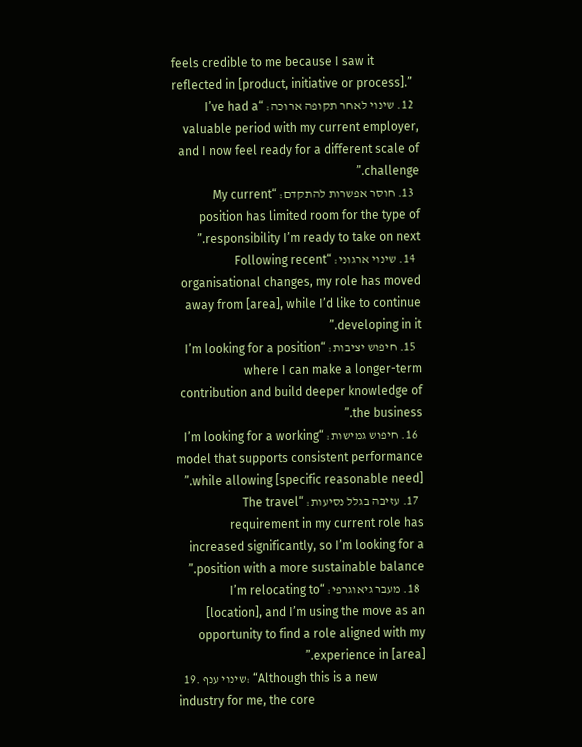feels credible to me because I saw it reflected in [product, initiative or process].”
  12. שינוי לאחר תקופה ארוכה: “I’ve had a valuable period with my current employer, and I now feel ready for a different scale of challenge.”
  13. חוסר אפשרות להתקדם: “My current position has limited room for the type of responsibility I’m ready to take on next.”
  14. שינוי ארגוני: “Following recent organisational changes, my role has moved away from [area], while I’d like to continue developing in it.”
  15. חיפוש יציבות: “I’m looking for a position where I can make a longer-term contribution and build deeper knowledge of the business.”
  16. חיפוש גמישות: “I’m looking for a working model that supports consistent performance while allowing [specific reasonable need].”
  17. עזיבה בגלל נסיעות: “The travel requirement in my current role has increased significantly, so I’m looking for a position with a more sustainable balance.”
  18. מעבר גיאוגרפי: “I’m relocating to [location], and I’m using the move as an opportunity to find a role aligned with my experience in [area].”
  19. שינוי ענף: “Although this is a new industry for me, the core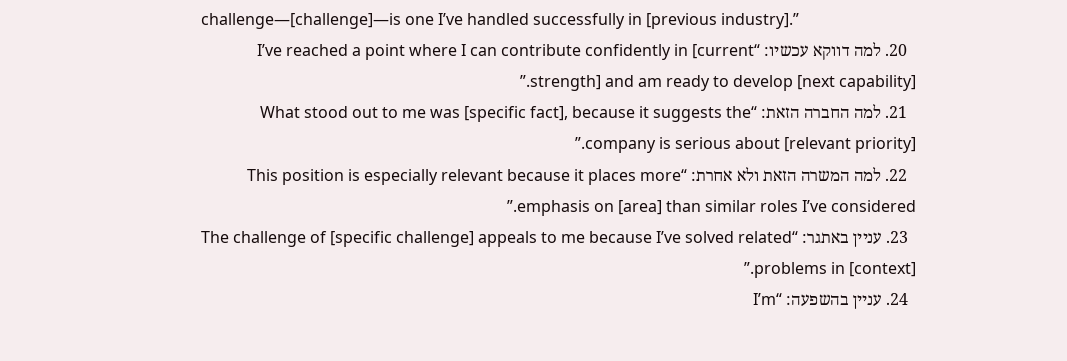challenge—[challenge]—is one I’ve handled successfully in [previous industry].”
  20. למה דווקא עכשיו: “I’ve reached a point where I can contribute confidently in [current strength] and am ready to develop [next capability].”
  21. למה החברה הזאת: “What stood out to me was [specific fact], because it suggests the company is serious about [relevant priority].”
  22. למה המשרה הזאת ולא אחרת: “This position is especially relevant because it places more emphasis on [area] than similar roles I’ve considered.”
  23. עניין באתגר: “The challenge of [specific challenge] appeals to me because I’ve solved related problems in [context].”
  24. עניין בהשפעה: “I’m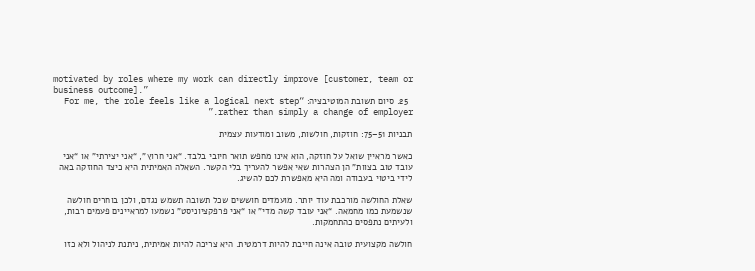motivated by roles where my work can directly improve [customer, team or business outcome].”
  25. סיום תשובת המוטיבציה: “For me, the role feels like a logical next step rather than simply a change of employer.”

תבניות 51–75: חוזקות, חולשות, משוב ומודעות עצמית

כאשר מראיין שואל על חוזקה, הוא אינו מחפש תואר חיובי בלבד. “אני חרוץ”, “אני יצירתי” או “אני עובד טוב בצוות” הן הצהרות שאי אפשר להעריך בלי הקשר. השאלה האמיתית היא כיצד החוזקה באה לידי ביטוי בעבודה ומה היא מאפשרת לכם להשיג.

שאלת החולשה מורכבת עוד יותר. מועמדים חוששים שכל תשובה תשמש נגדם, ולכן בוחרים חולשה שנשמעת כמו מחמאה. “אני עובד קשה מדי” או “אני פרפקציוניסט” נשמעו למראיינים פעמים רבות, ולעיתים נתפסים כהתחמקות.

חולשה מקצועית טובה אינה חייבת להיות דרמטית. היא צריכה להיות אמיתית, ניתנת לניהול ולא כזו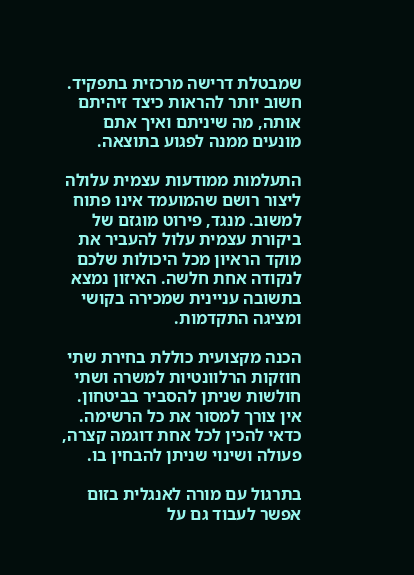שמבטלת דרישה מרכזית בתפקיד. חשוב יותר להראות כיצד זיהיתם אותה, מה שיניתם ואיך אתם מונעים ממנה לפגוע בתוצאה.

התעלמות ממודעות עצמית עלולה ליצור רושם שהמועמד אינו פתוח למשוב. מנגד, פירוט מוגזם של ביקורת עצמית עלול להעביר את מוקד הראיון מכל היכולות שלכם לנקודה אחת חלשה. האיזון נמצא בתשובה עניינית שמכירה בקושי ומציגה התקדמות.

הכנה מקצועית כוללת בחירת שתי חוזקות הרלוונטיות למשרה ושתי חולשות שניתן להסביר בביטחון. אין צורך למסור את כל הרשימה. כדאי להכין לכל אחת דוגמה קצרה, פעולה ושינוי שניתן להבחין בו.

בתרגול עם מורה לאנגלית בזום אפשר לעבוד גם על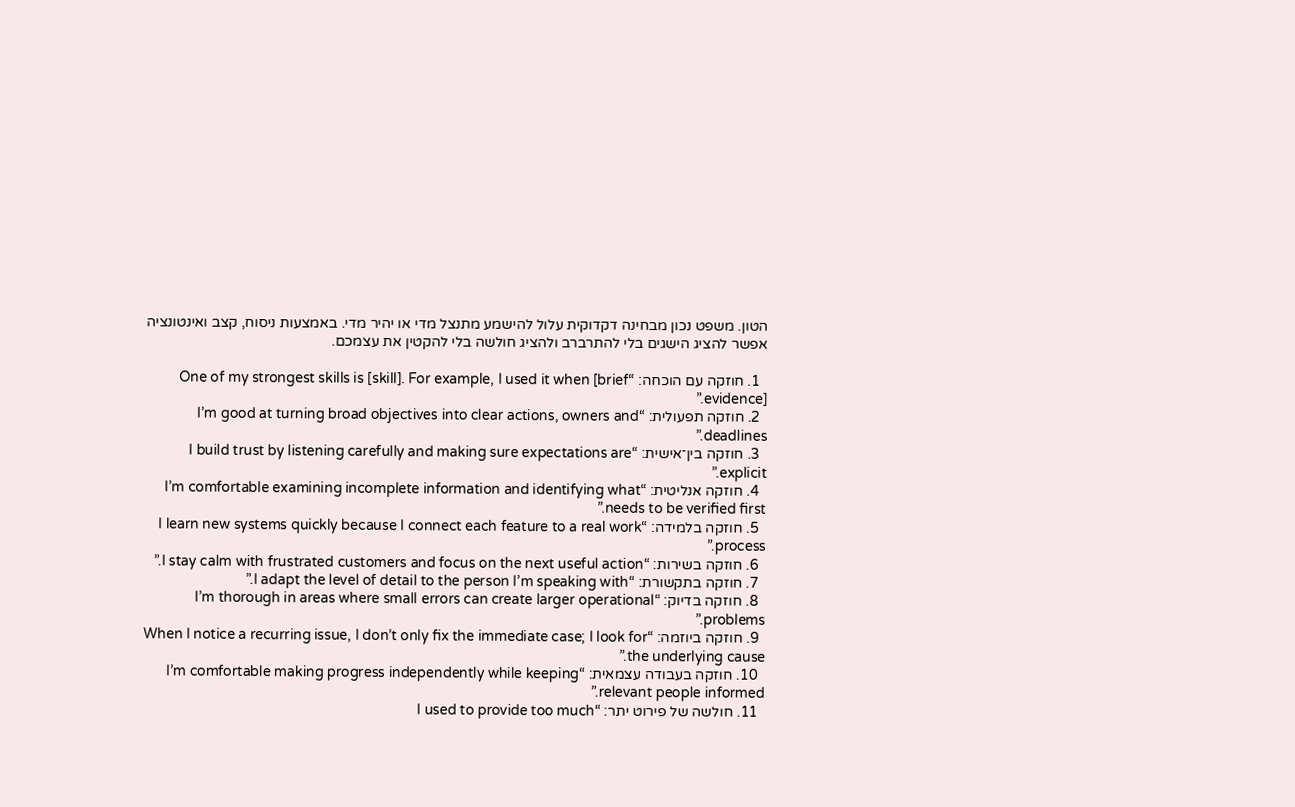הטון. משפט נכון מבחינה דקדוקית עלול להישמע מתנצל מדי או יהיר מדי. באמצעות ניסוח, קצב ואינטונציה אפשר להציג הישגים בלי להתרברב ולהציג חולשה בלי להקטין את עצמכם.

  1. חוזקה עם הוכחה: “One of my strongest skills is [skill]. For example, I used it when [brief evidence].”
  2. חוזקה תפעולית: “I’m good at turning broad objectives into clear actions, owners and deadlines.”
  3. חוזקה בין־אישית: “I build trust by listening carefully and making sure expectations are explicit.”
  4. חוזקה אנליטית: “I’m comfortable examining incomplete information and identifying what needs to be verified first.”
  5. חוזקה בלמידה: “I learn new systems quickly because I connect each feature to a real work process.”
  6. חוזקה בשירות: “I stay calm with frustrated customers and focus on the next useful action.”
  7. חוזקה בתקשורת: “I adapt the level of detail to the person I’m speaking with.”
  8. חוזקה בדיוק: “I’m thorough in areas where small errors can create larger operational problems.”
  9. חוזקה ביוזמה: “When I notice a recurring issue, I don’t only fix the immediate case; I look for the underlying cause.”
  10. חוזקה בעבודה עצמאית: “I’m comfortable making progress independently while keeping relevant people informed.”
  11. חולשה של פירוט יתר: “I used to provide too much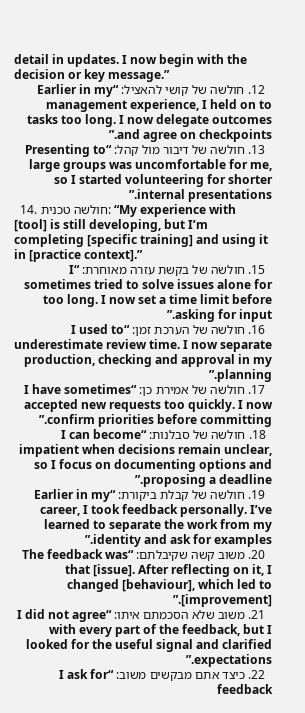detail in updates. I now begin with the decision or key message.”
  12. חולשה של קושי להאציל: “Earlier in my management experience, I held on to tasks too long. I now delegate outcomes and agree on checkpoints.”
  13. חולשה של דיבור מול קהל: “Presenting to large groups was uncomfortable for me, so I started volunteering for shorter internal presentations.”
  14. חולשה טכנית: “My experience with [tool] is still developing, but I’m completing [specific training] and using it in [practice context].”
  15. חולשה של בקשת עזרה מאוחרת: “I sometimes tried to solve issues alone for too long. I now set a time limit before asking for input.”
  16. חולשה של הערכת זמן: “I used to underestimate review time. I now separate production, checking and approval in my planning.”
  17. חולשה של אמירת כן: “I have sometimes accepted new requests too quickly. I now confirm priorities before committing.”
  18. חולשה של סבלנות: “I can become impatient when decisions remain unclear, so I focus on documenting options and proposing a deadline.”
  19. חולשה של קבלת ביקורת: “Earlier in my career, I took feedback personally. I’ve learned to separate the work from my identity and ask for examples.”
  20. משוב קשה שקיבלתם: “The feedback was that [issue]. After reflecting on it, I changed [behaviour], which led to [improvement].”
  21. משוב שלא הסכמתם איתו: “I did not agree with every part of the feedback, but I looked for the useful signal and clarified expectations.”
  22. כיצד אתם מבקשים משוב: “I ask for feedback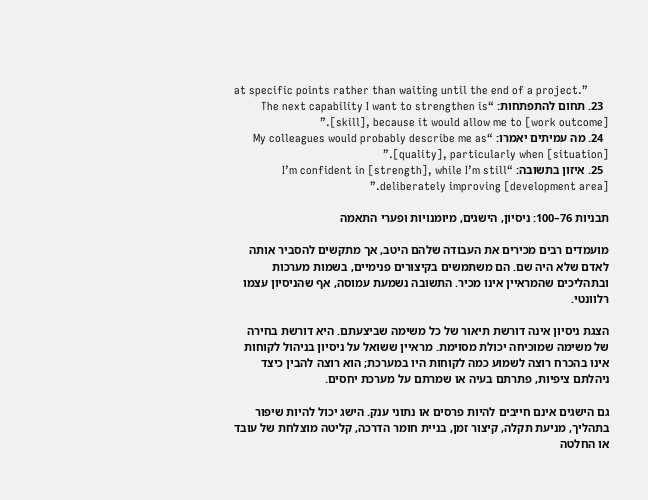at specific points rather than waiting until the end of a project.”
  23. תחום להתפתחות: “The next capability I want to strengthen is [skill], because it would allow me to [work outcome].”
  24. מה עמיתים יאמרו: “My colleagues would probably describe me as [quality], particularly when [situation].”
  25. איזון בתשובה: “I’m confident in [strength], while I’m still deliberately improving [development area].”

תבניות 76–100: ניסיון, הישגים, מיומנויות ופערי התאמה

מועמדים רבים מכירים את העבודה שלהם היטב, אך מתקשים להסביר אותה לאדם שלא היה שם. הם משתמשים בקיצורים פנימיים, בשמות מערכות ובתהליכים שהמראיין אינו מכיר. התשובה נשמעת עמוסה, אף שהניסיון עצמו רלוונטי.

הצגת ניסיון אינה דורשת תיאור של כל משימה שביצעתם. היא דורשת בחירה של משימה שמוכיחה יכולת מסוימת. מראיין ששואל על ניסיון בניהול לקוחות אינו בהכרח רוצה לשמוע כמה לקוחות היו במערכת; הוא רוצה להבין כיצד ניהלתם ציפיות, פתרתם בעיה או שמרתם על מערכת יחסים.

גם הישגים אינם חייבים להיות פרסים או נתוני ענק. הישג יכול להיות שיפור בתהליך, מניעת תקלה, קיצור זמן, בניית חומר הדרכה, קליטה מוצלחת של עובד או החלטה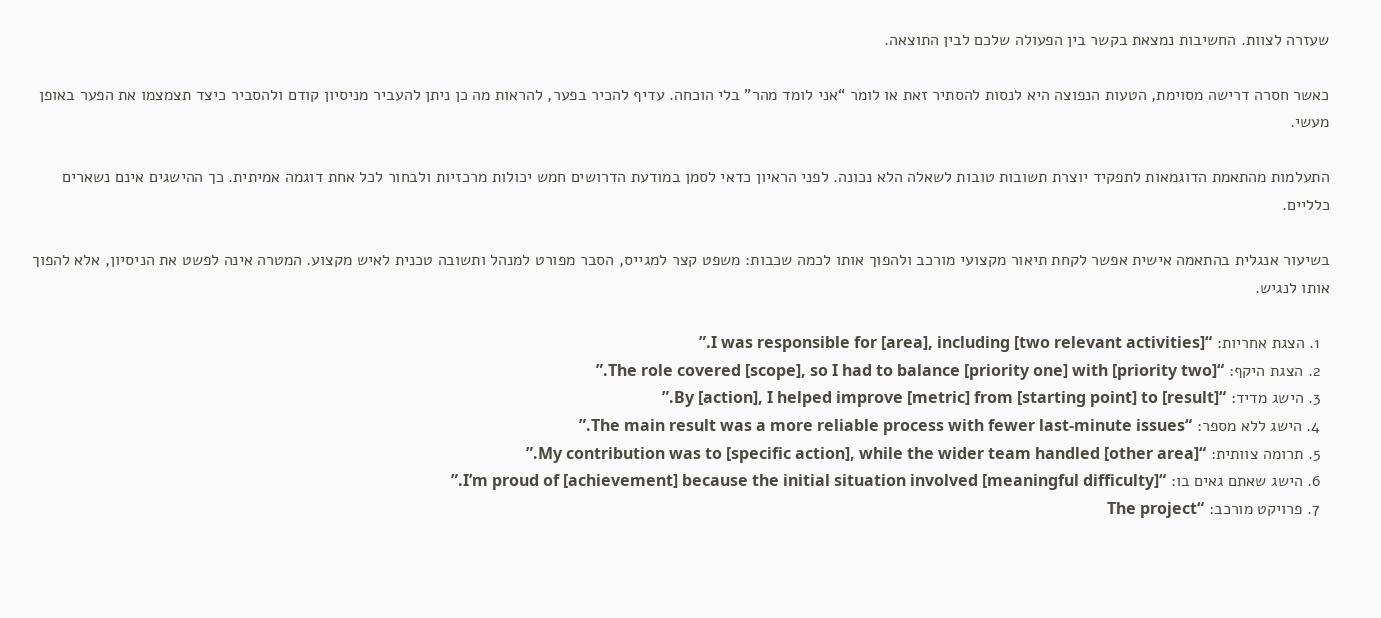שעזרה לצוות. החשיבות נמצאת בקשר בין הפעולה שלכם לבין התוצאה.

כאשר חסרה דרישה מסוימת, הטעות הנפוצה היא לנסות להסתיר זאת או לומר “אני לומד מהר” בלי הוכחה. עדיף להכיר בפער, להראות מה כן ניתן להעביר מניסיון קודם ולהסביר כיצד תצמצמו את הפער באופן מעשי.

התעלמות מהתאמת הדוגמאות לתפקיד יוצרת תשובות טובות לשאלה הלא נכונה. לפני הראיון כדאי לסמן במודעת הדרושים חמש יכולות מרכזיות ולבחור לכל אחת דוגמה אמיתית. כך ההישגים אינם נשארים כלליים.

בשיעור אנגלית בהתאמה אישית אפשר לקחת תיאור מקצועי מורכב ולהפוך אותו לכמה שכבות: משפט קצר למגייס, הסבר מפורט למנהל ותשובה טכנית לאיש מקצוע. המטרה אינה לפשט את הניסיון, אלא להפוך אותו לנגיש.

  1. הצגת אחריות: “I was responsible for [area], including [two relevant activities].”
  2. הצגת היקף: “The role covered [scope], so I had to balance [priority one] with [priority two].”
  3. הישג מדיד: “By [action], I helped improve [metric] from [starting point] to [result].”
  4. הישג ללא מספר: “The main result was a more reliable process with fewer last-minute issues.”
  5. תרומה צוותית: “My contribution was to [specific action], while the wider team handled [other area].”
  6. הישג שאתם גאים בו: “I’m proud of [achievement] because the initial situation involved [meaningful difficulty].”
  7. פרויקט מורכב: “The project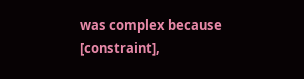was complex because [constraint],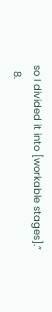so I divided it into [workable stages].”
  8.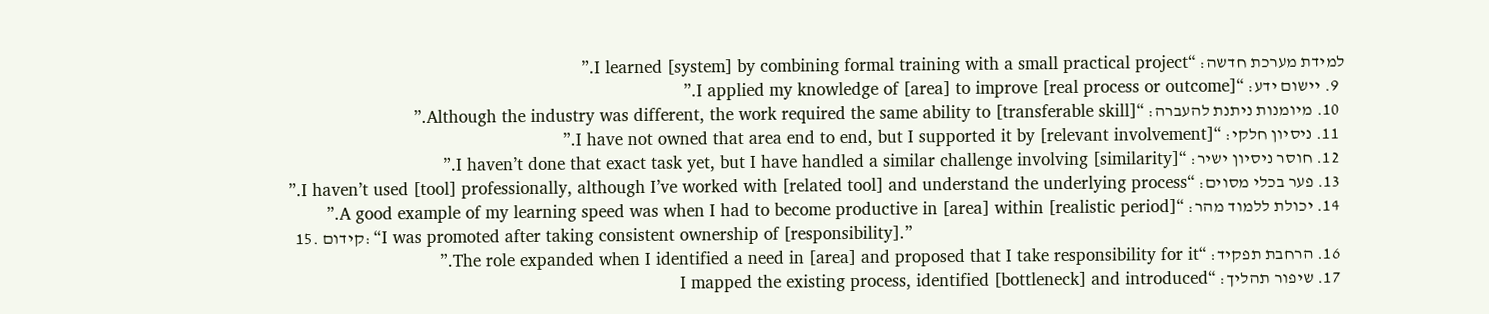למידת מערכת חדשה: “I learned [system] by combining formal training with a small practical project.”
  9. יישום ידע: “I applied my knowledge of [area] to improve [real process or outcome].”
  10. מיומנות ניתנת להעברה: “Although the industry was different, the work required the same ability to [transferable skill].”
  11. ניסיון חלקי: “I have not owned that area end to end, but I supported it by [relevant involvement].”
  12. חוסר ניסיון ישיר: “I haven’t done that exact task yet, but I have handled a similar challenge involving [similarity].”
  13. פער בכלי מסוים: “I haven’t used [tool] professionally, although I’ve worked with [related tool] and understand the underlying process.”
  14. יכולת ללמוד מהר: “A good example of my learning speed was when I had to become productive in [area] within [realistic period].”
  15. קידום: “I was promoted after taking consistent ownership of [responsibility].”
  16. הרחבת תפקיד: “The role expanded when I identified a need in [area] and proposed that I take responsibility for it.”
  17. שיפור תהליך: “I mapped the existing process, identified [bottleneck] and introduced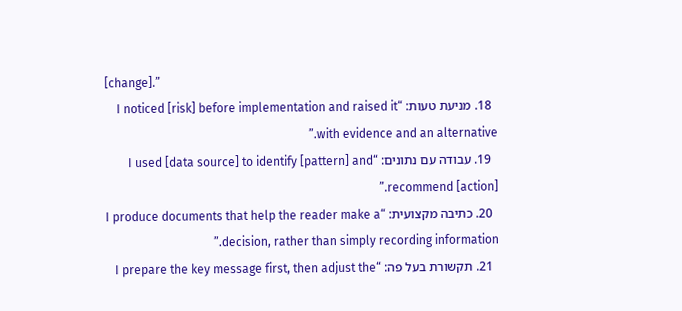[change].”
  18. מניעת טעות: “I noticed [risk] before implementation and raised it with evidence and an alternative.”
  19. עבודה עם נתונים: “I used [data source] to identify [pattern] and recommend [action].”
  20. כתיבה מקצועית: “I produce documents that help the reader make a decision, rather than simply recording information.”
  21. תקשורת בעל פה: “I prepare the key message first, then adjust the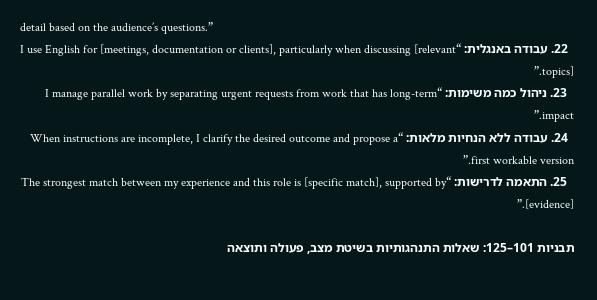detail based on the audience’s questions.”
  22. עבודה באנגלית: “I use English for [meetings, documentation or clients], particularly when discussing [relevant topics].”
  23. ניהול כמה משימות: “I manage parallel work by separating urgent requests from work that has long-term impact.”
  24. עבודה ללא הנחיות מלאות: “When instructions are incomplete, I clarify the desired outcome and propose a first workable version.”
  25. התאמה לדרישות: “The strongest match between my experience and this role is [specific match], supported by [evidence].”

תבניות 101–125: שאלות התנהגותיות בשיטת מצב, פעולה ותוצאה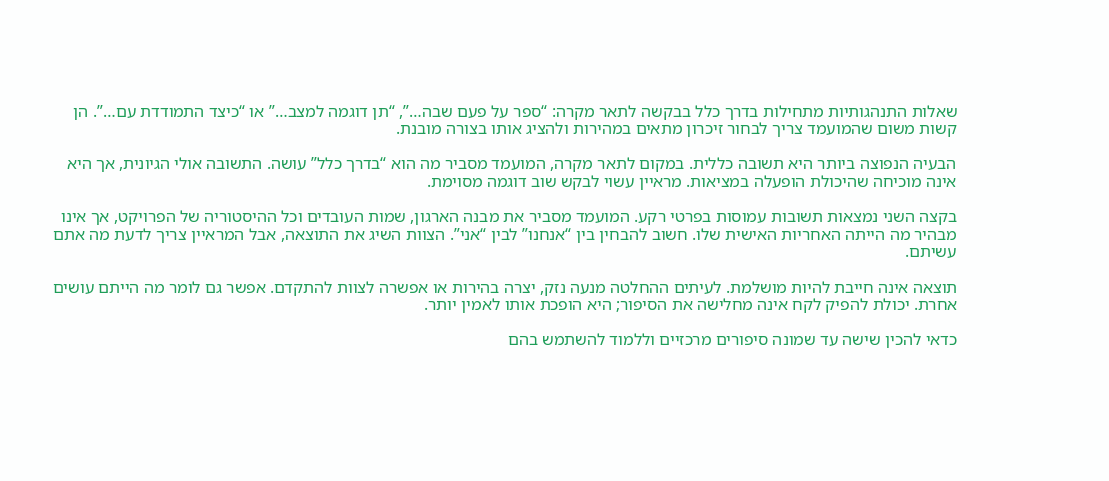שאלות התנהגותיות מתחילות בדרך כלל בבקשה לתאר מקרה: “ספר על פעם שבה…”, “תן דוגמה למצב…” או “כיצד התמודדת עם…”. הן קשות משום שהמועמד צריך לבחור זיכרון מתאים במהירות ולהציג אותו בצורה מובנת.

הבעיה הנפוצה ביותר היא תשובה כללית. במקום לתאר מקרה, המועמד מסביר מה הוא “בדרך כלל” עושה. התשובה אולי הגיונית, אך היא אינה מוכיחה שהיכולת הופעלה במציאות. מראיין עשוי לבקש שוב דוגמה מסוימת.

בקצה השני נמצאות תשובות עמוסות בפרטי רקע. המועמד מסביר את מבנה הארגון, שמות העובדים וכל ההיסטוריה של הפרויקט, אך אינו מבהיר מה הייתה האחריות האישית שלו. חשוב להבחין בין “אנחנו” לבין “אני”. הצוות השיג את התוצאה, אבל המראיין צריך לדעת מה אתם עשיתם.

תוצאה אינה חייבת להיות מושלמת. לעיתים ההחלטה מנעה נזק, יצרה בהירות או אפשרה לצוות להתקדם. אפשר גם לומר מה הייתם עושים אחרת. יכולת להפיק לקח אינה מחלישה את הסיפור; היא הופכת אותו לאמין יותר.

כדאי להכין שישה עד שמונה סיפורים מרכזיים וללמוד להשתמש בהם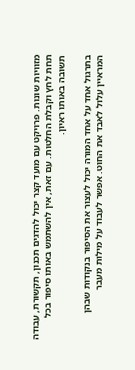מזוויות שונות. פרויקט עם מועד קצר יכול להדגים תכנון, תקשורת, עבודה תחת לחץ וקבלת החלטות. עם זאת, אין להשתמש באותו סיפור בכל תשובה באותו ראיון.

בתרגול אחד על אחד המורה יכול לעצור את הסיפור בנקודות שבהן המראיין עלול לאבד את החוט. אפשר לעבוד על מילות מעבר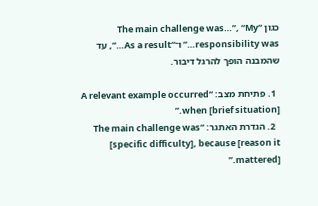כגון “The main challenge was…”, “My responsibility was…” ו־“As a result…”, עד שהמבנה הופך להרגל דיבור.

  1. פתיחת מצב: “A relevant example occurred when [brief situation].”
  2. הגדרת האתגר: “The main challenge was [specific difficulty], because [reason it mattered].”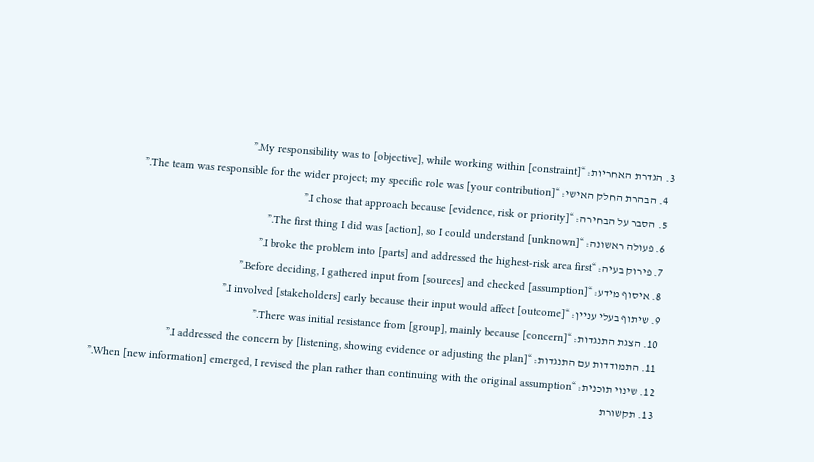3. הגדרת האחריות: “My responsibility was to [objective], while working within [constraint].”
  4. הבהרת החלק האישי: “The team was responsible for the wider project; my specific role was [your contribution].”
  5. הסבר על הבחירה: “I chose that approach because [evidence, risk or priority].”
  6. פעולה ראשונה: “The first thing I did was [action], so I could understand [unknown].”
  7. פירוק בעיה: “I broke the problem into [parts] and addressed the highest-risk area first.”
  8. איסוף מידע: “Before deciding, I gathered input from [sources] and checked [assumption].”
  9. שיתוף בעלי עניין: “I involved [stakeholders] early because their input would affect [outcome].”
  10. הצגת התנגדות: “There was initial resistance from [group], mainly because [concern].”
  11. התמודדות עם התנגדות: “I addressed the concern by [listening, showing evidence or adjusting the plan].”
  12. שינוי תוכנית: “When [new information] emerged, I revised the plan rather than continuing with the original assumption.”
  13. תקשורת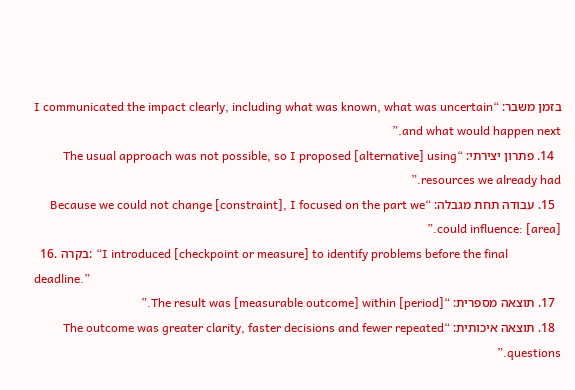בזמן משבר: “I communicated the impact clearly, including what was known, what was uncertain and what would happen next.”
  14. פתרון יצירתי: “The usual approach was not possible, so I proposed [alternative] using resources we already had.”
  15. עבודה תחת מגבלה: “Because we could not change [constraint], I focused on the part we could influence: [area].”
  16. בקרה: “I introduced [checkpoint or measure] to identify problems before the final deadline.”
  17. תוצאה מספרית: “The result was [measurable outcome] within [period].”
  18. תוצאה איכותית: “The outcome was greater clarity, faster decisions and fewer repeated questions.”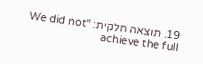19. תוצאה חלקית: “We did not achieve the full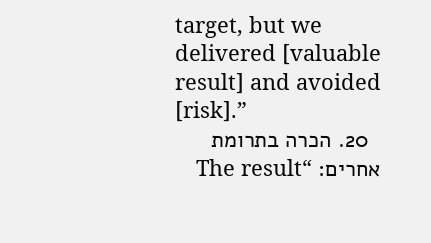target, but we delivered [valuable result] and avoided [risk].”
  20. הכרה בתרומת אחרים: “The result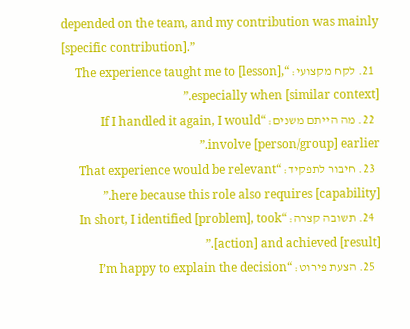depended on the team, and my contribution was mainly [specific contribution].”
  21. לקח מקצועי: “The experience taught me to [lesson], especially when [similar context].”
  22. מה הייתם משנים: “If I handled it again, I would involve [person/group] earlier.”
  23. חיבור לתפקיד: “That experience would be relevant here because this role also requires [capability].”
  24. תשובה קצרה: “In short, I identified [problem], took [action] and achieved [result].”
  25. הצעת פירוט: “I’m happy to explain the decision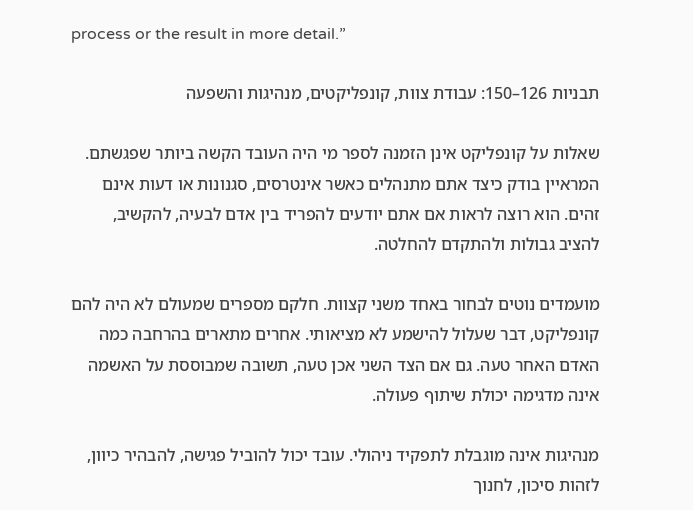process or the result in more detail.”

תבניות 126–150: עבודת צוות, קונפליקטים, מנהיגות והשפעה

שאלות על קונפליקט אינן הזמנה לספר מי היה העובד הקשה ביותר שפגשתם. המראיין בודק כיצד אתם מתנהלים כאשר אינטרסים, סגנונות או דעות אינם זהים. הוא רוצה לראות אם אתם יודעים להפריד בין אדם לבעיה, להקשיב, להציב גבולות ולהתקדם להחלטה.

מועמדים נוטים לבחור באחד משני קצוות. חלקם מספרים שמעולם לא היה להם קונפליקט, דבר שעלול להישמע לא מציאותי. אחרים מתארים בהרחבה כמה האדם האחר טעה. גם אם הצד השני אכן טעה, תשובה שמבוססת על האשמה אינה מדגימה יכולת שיתוף פעולה.

מנהיגות אינה מוגבלת לתפקיד ניהולי. עובד יכול להוביל פגישה, להבהיר כיוון, לזהות סיכון, לחנוך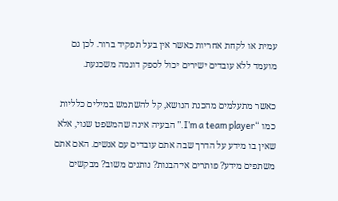עמית או לקחת אחריות כאשר אין בעל תפקיד ברור. לכן גם מועמד ללא עובדים ישירים יכול לספק דוגמה משכנעת.

כאשר מתעלמים מהכנת הנושא, קל להשתמש במילים כלליות כמו “I’m a team player.” הבעיה אינה שהמשפט שגוי, אלא שאין בו מידע על הדרך שבה אתם עובדים עם אנשים. האם אתם משתפים מידע? פותרים אי־הבנות? נותנים משוב? מבקשים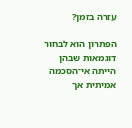עזרה בזמן?

הפתרון הוא לבחור דוגמאות שבהן הייתה אי־הסכמה אמיתית אך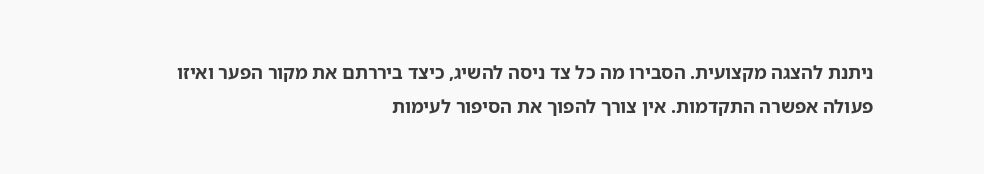ניתנת להצגה מקצועית. הסבירו מה כל צד ניסה להשיג, כיצד ביררתם את מקור הפער ואיזו פעולה אפשרה התקדמות. אין צורך להפוך את הסיפור לעימות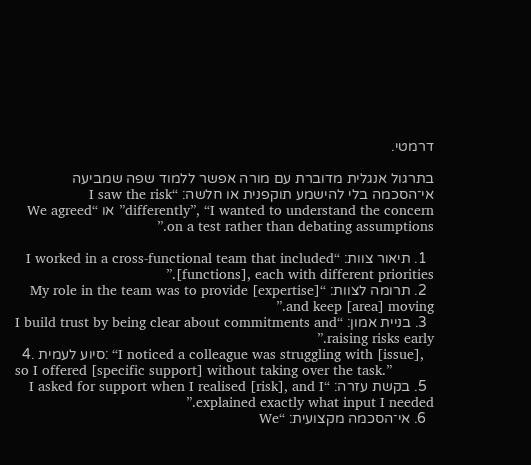דרמטי.

בתרגול אנגלית מדוברת עם מורה אפשר ללמוד שפה שמביעה אי־הסכמה בלי להישמע תוקפנית או חלשה: “I saw the risk differently”, “I wanted to understand the concern” או “We agreed on a test rather than debating assumptions.”

  1. תיאור צוות: “I worked in a cross-functional team that included [functions], each with different priorities.”
  2. תרומה לצוות: “My role in the team was to provide [expertise] and keep [area] moving.”
  3. בניית אמון: “I build trust by being clear about commitments and raising risks early.”
  4. סיוע לעמית: “I noticed a colleague was struggling with [issue], so I offered [specific support] without taking over the task.”
  5. בקשת עזרה: “I asked for support when I realised [risk], and I explained exactly what input I needed.”
  6. אי־הסכמה מקצועית: “We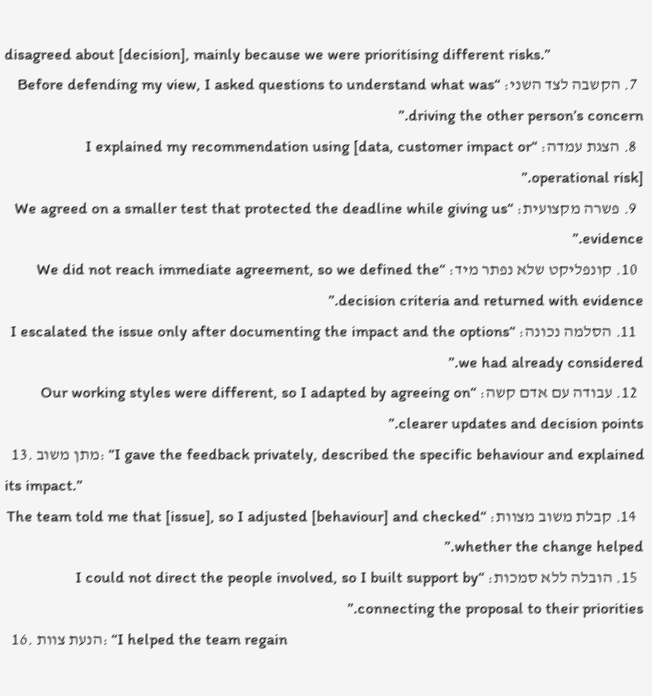disagreed about [decision], mainly because we were prioritising different risks.”
  7. הקשבה לצד השני: “Before defending my view, I asked questions to understand what was driving the other person’s concern.”
  8. הצגת עמדה: “I explained my recommendation using [data, customer impact or operational risk].”
  9. פשרה מקצועית: “We agreed on a smaller test that protected the deadline while giving us evidence.”
  10. קונפליקט שלא נפתר מיד: “We did not reach immediate agreement, so we defined the decision criteria and returned with evidence.”
  11. הסלמה נכונה: “I escalated the issue only after documenting the impact and the options we had already considered.”
  12. עבודה עם אדם קשה: “Our working styles were different, so I adapted by agreeing on clearer updates and decision points.”
  13. מתן משוב: “I gave the feedback privately, described the specific behaviour and explained its impact.”
  14. קבלת משוב מצוות: “The team told me that [issue], so I adjusted [behaviour] and checked whether the change helped.”
  15. הובלה ללא סמכות: “I could not direct the people involved, so I built support by connecting the proposal to their priorities.”
  16. הנעת צוות: “I helped the team regain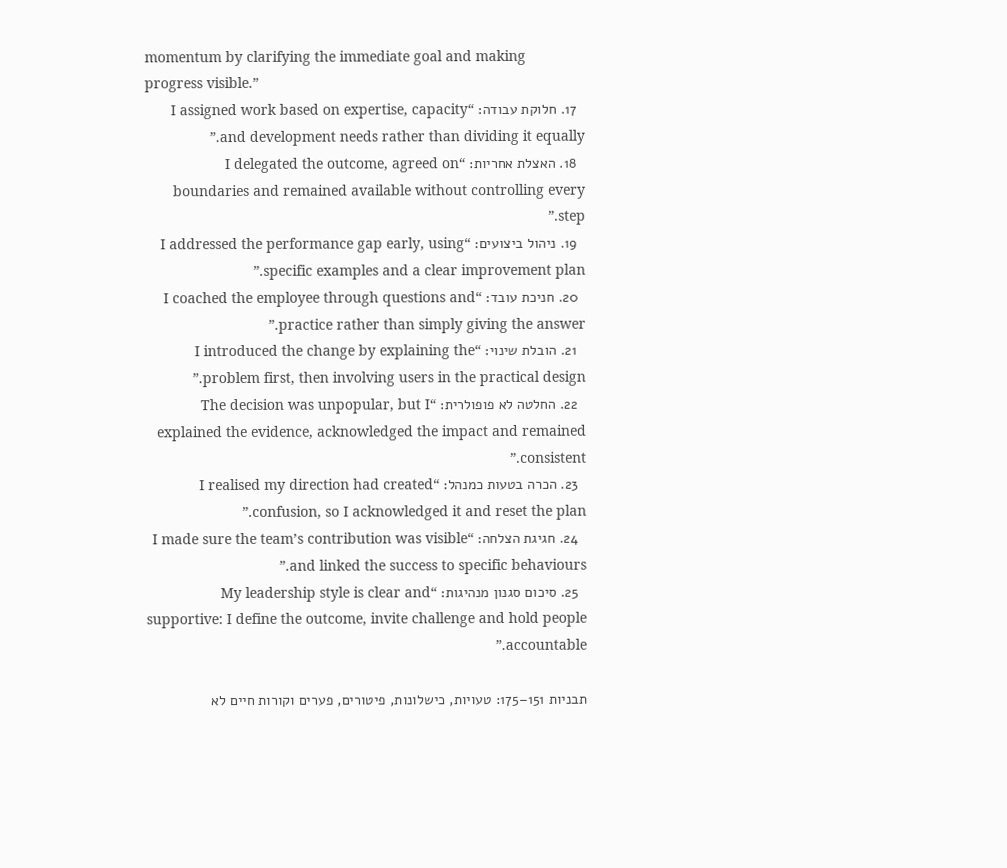momentum by clarifying the immediate goal and making progress visible.”
  17. חלוקת עבודה: “I assigned work based on expertise, capacity and development needs rather than dividing it equally.”
  18. האצלת אחריות: “I delegated the outcome, agreed on boundaries and remained available without controlling every step.”
  19. ניהול ביצועים: “I addressed the performance gap early, using specific examples and a clear improvement plan.”
  20. חניכת עובד: “I coached the employee through questions and practice rather than simply giving the answer.”
  21. הובלת שינוי: “I introduced the change by explaining the problem first, then involving users in the practical design.”
  22. החלטה לא פופולרית: “The decision was unpopular, but I explained the evidence, acknowledged the impact and remained consistent.”
  23. הכרה בטעות כמנהל: “I realised my direction had created confusion, so I acknowledged it and reset the plan.”
  24. חגיגת הצלחה: “I made sure the team’s contribution was visible and linked the success to specific behaviours.”
  25. סיכום סגנון מנהיגות: “My leadership style is clear and supportive: I define the outcome, invite challenge and hold people accountable.”

תבניות 151–175: טעויות, כישלונות, פיטורים, פערים וקורות חיים לא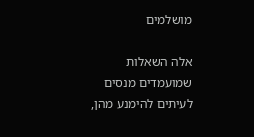מושלמים

אלה השאלות שמועמדים מנסים לעיתים להימנע מהן,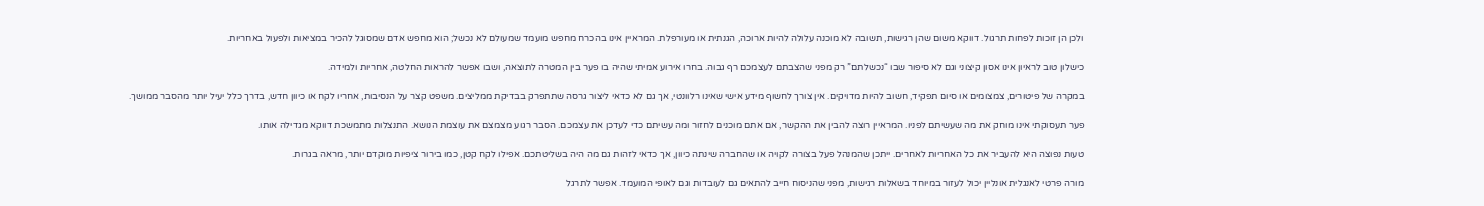ולכן הן זוכות לפחות תרגול. דווקא משום שהן רגישות, תשובה לא מוכנה עלולה להיות ארוכה, הגנתית או מעורפלת. המראיין אינו בהכרח מחפש מועמד שמעולם לא נכשל; הוא מחפש אדם שמסוגל להכיר במציאות ולפעול באחריות.

כישלון טוב לראיון אינו אסון קיצוני וגם לא סיפור שבו “נכשלתם” רק מפני שהצבתם לעצמכם רף גבוה. בחרו אירוע אמיתי שהיה בו פער בין המטרה לתוצאה, ושבו אפשר להראות החלטה, אחריות ולמידה.

במקרה של פיטורים, צמצומים או סיום תפקיד, חשוב להיות מדויקים. אין צורך לחשוף מידע אישי שאינו רלוונטי, אך גם לא כדאי ליצור גרסה שתתפרק בבדיקת ממליצים. משפט קצר על הנסיבות, אחריו לקח או כיוון חדש, בדרך כלל יעיל יותר מהסבר ממושך.

פער תעסוקתי אינו מוחק את מה שעשיתם לפניו. המראיין רוצה להבין את ההקשר, אם אתם מוכנים לחזור ומה עשיתם כדי לעדכן את עצמכם. הסבר רגוע מצמצם את עוצמת הנושא. התנצלות מתמשכת דווקא מגדילה אותו.

טעות נפוצה היא להעביר את כל האחריות לאחרים. ייתכן שהמנהל פעל בצורה לקויה או שהחברה שינתה כיוון, אך כדאי לזהות גם מה היה בשליטתכם. אפילו לקח קטן, כמו בירור ציפיות מוקדם יותר, מראה בגרות.

מורה פרטי לאנגלית אונליין יכול לעזור במיוחד בשאלות רגישות, מפני שהניסוח חייב להתאים גם לעובדות וגם לאופי המועמד. אפשר לתרגל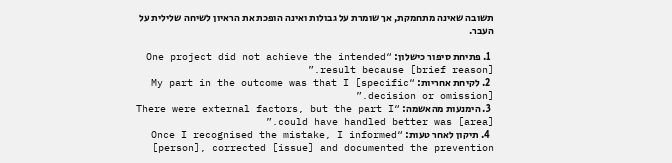תשובה שאינה מתחמקת, אך שומרת על גבולות ואינה הופכת את הראיון לשיחה שלילית על העבר.

  1. פתיחת סיפור כישלון: “One project did not achieve the intended result because [brief reason].”
  2. לקיחת אחריות: “My part in the outcome was that I [specific decision or omission].”
  3. הימנעות מהאשמה: “There were external factors, but the part I could have handled better was [area].”
  4. תיקון לאחר טעות: “Once I recognised the mistake, I informed [person], corrected [issue] and documented the prevention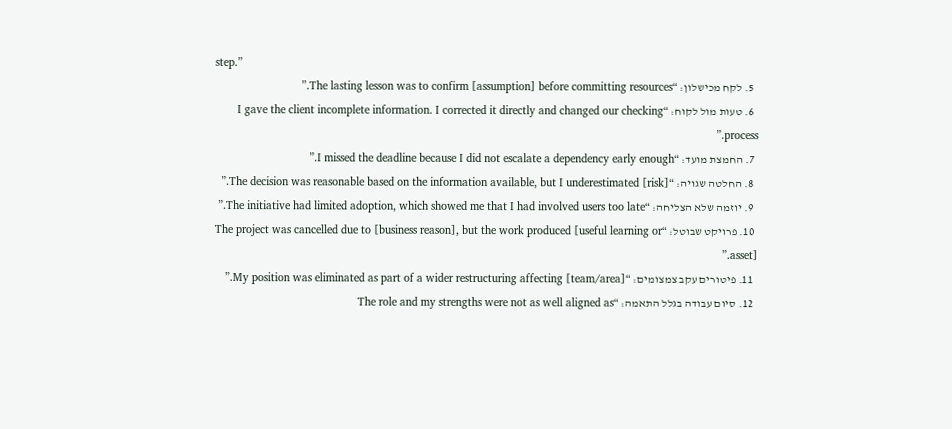step.”
  5. לקח מכישלון: “The lasting lesson was to confirm [assumption] before committing resources.”
  6. טעות מול לקוח: “I gave the client incomplete information. I corrected it directly and changed our checking process.”
  7. החמצת מועד: “I missed the deadline because I did not escalate a dependency early enough.”
  8. החלטה שגויה: “The decision was reasonable based on the information available, but I underestimated [risk].”
  9. יוזמה שלא הצליחה: “The initiative had limited adoption, which showed me that I had involved users too late.”
  10. פרויקט שבוטל: “The project was cancelled due to [business reason], but the work produced [useful learning or asset].”
  11. פיטורים עקב צמצומים: “My position was eliminated as part of a wider restructuring affecting [team/area].”
  12. סיום עבודה בגלל התאמה: “The role and my strengths were not as well aligned as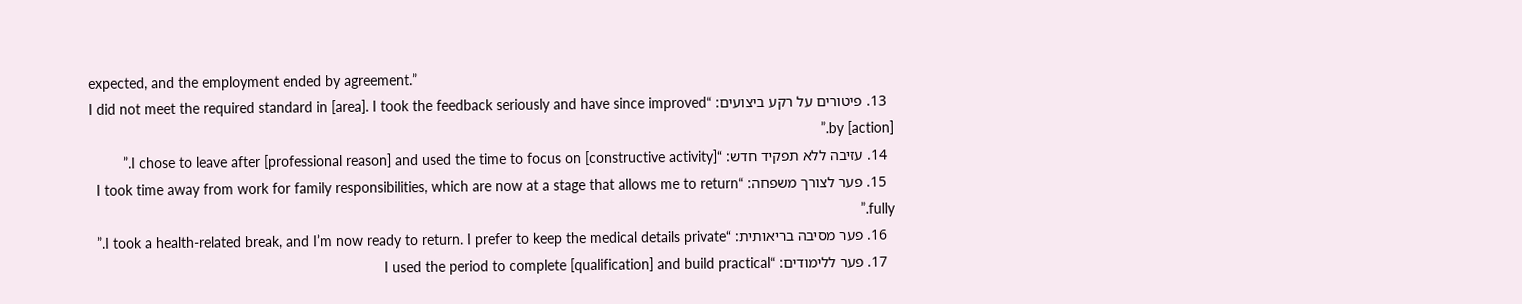expected, and the employment ended by agreement.”
  13. פיטורים על רקע ביצועים: “I did not meet the required standard in [area]. I took the feedback seriously and have since improved by [action].”
  14. עזיבה ללא תפקיד חדש: “I chose to leave after [professional reason] and used the time to focus on [constructive activity].”
  15. פער לצורך משפחה: “I took time away from work for family responsibilities, which are now at a stage that allows me to return fully.”
  16. פער מסיבה בריאותית: “I took a health-related break, and I’m now ready to return. I prefer to keep the medical details private.”
  17. פער ללימודים: “I used the period to complete [qualification] and build practical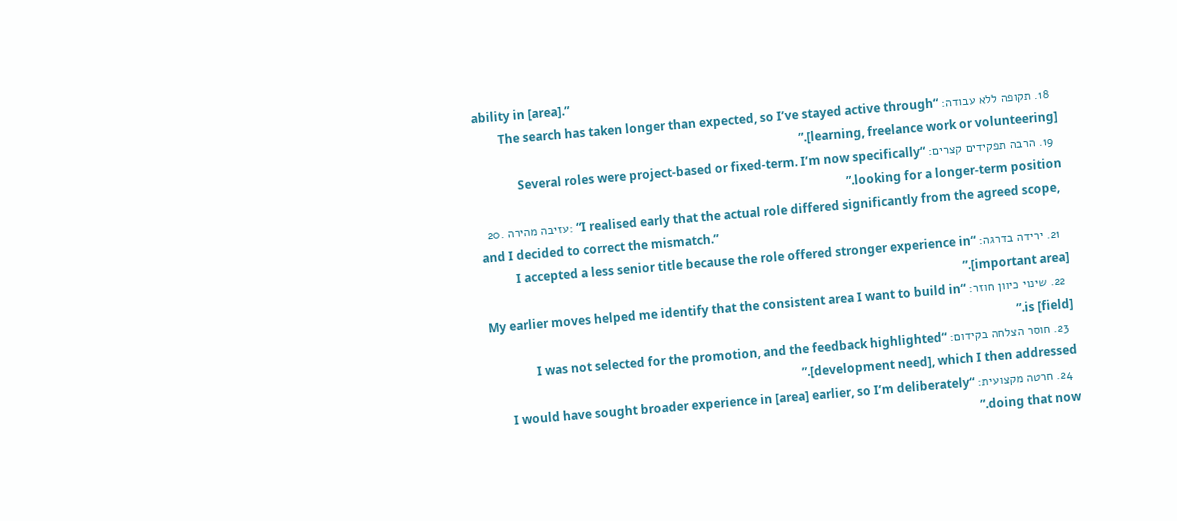ability in [area].”
  18. תקופה ללא עבודה: “The search has taken longer than expected, so I’ve stayed active through [learning, freelance work or volunteering].”
  19. הרבה תפקידים קצרים: “Several roles were project-based or fixed-term. I’m now specifically looking for a longer-term position.”
  20. עזיבה מהירה: “I realised early that the actual role differed significantly from the agreed scope, and I decided to correct the mismatch.”
  21. ירידה בדרגה: “I accepted a less senior title because the role offered stronger experience in [important area].”
  22. שינוי כיוון חוזר: “My earlier moves helped me identify that the consistent area I want to build in is [field].”
  23. חוסר הצלחה בקידום: “I was not selected for the promotion, and the feedback highlighted [development need], which I then addressed.”
  24. חרטה מקצועית: “I would have sought broader experience in [area] earlier, so I’m deliberately doing that now.”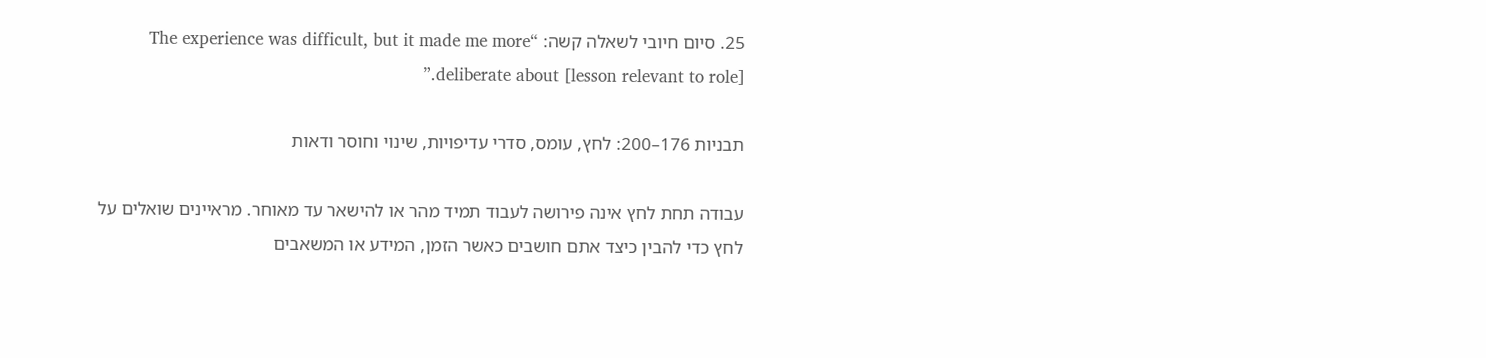25. סיום חיובי לשאלה קשה: “The experience was difficult, but it made me more deliberate about [lesson relevant to role].”

תבניות 176–200: לחץ, עומס, סדרי עדיפויות, שינוי וחוסר ודאות

עבודה תחת לחץ אינה פירושה לעבוד תמיד מהר או להישאר עד מאוחר. מראיינים שואלים על לחץ כדי להבין כיצד אתם חושבים כאשר הזמן, המידע או המשאבים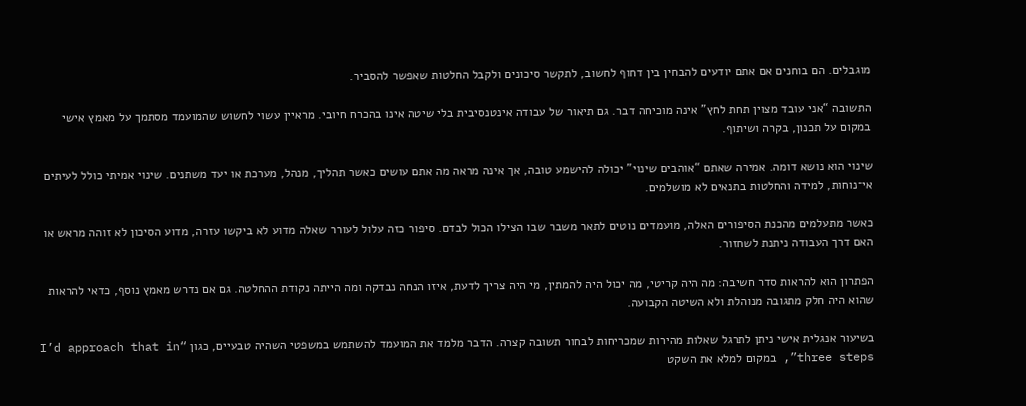מוגבלים. הם בוחנים אם אתם יודעים להבחין בין דחוף לחשוב, לתקשר סיכונים ולקבל החלטות שאפשר להסביר.

התשובה “אני עובד מצוין תחת לחץ” אינה מוכיחה דבר. גם תיאור של עבודה אינטנסיבית בלי שיטה אינו בהכרח חיובי. מראיין עשוי לחשוש שהמועמד מסתמך על מאמץ אישי במקום על תכנון, בקרה ושיתוף.

שינוי הוא נושא דומה. אמירה שאתם “אוהבים שינוי” יכולה להישמע טובה, אך אינה מראה מה אתם עושים כאשר תהליך, מנהל, מערכת או יעד משתנים. שינוי אמיתי כולל לעיתים אי־נוחות, למידה והחלטות בתנאים לא מושלמים.

כאשר מתעלמים מהכנת הסיפורים האלה, מועמדים נוטים לתאר משבר שבו הצילו הכול לבדם. סיפור כזה עלול לעורר שאלה מדוע לא ביקשו עזרה, מדוע הסיכון לא זוהה מראש או האם דרך העבודה ניתנת לשחזור.

הפתרון הוא להראות סדר חשיבה: מה היה קריטי, מה יכול היה להמתין, מי היה צריך לדעת, איזו הנחה נבדקה ומה הייתה נקודת ההחלטה. גם אם נדרש מאמץ נוסף, כדאי להראות שהוא היה חלק מתגובה מנוהלת ולא השיטה הקבועה.

בשיעור אנגלית אישי ניתן לתרגל שאלות מהירות שמכריחות לבחור תשובה קצרה. הדבר מלמד את המועמד להשתמש במשפטי השהיה טבעיים, כגון “I’d approach that in three steps”, במקום למלא את השקט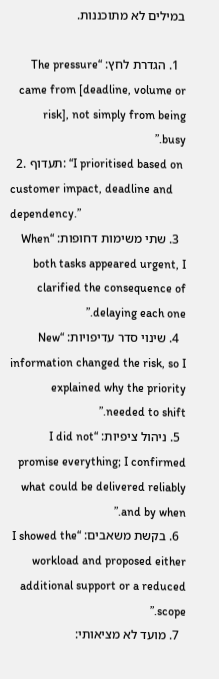במילים לא מתוכננות.

  1. הגדרת לחץ: “The pressure came from [deadline, volume or risk], not simply from being busy.”
  2. תעדוף: “I prioritised based on customer impact, deadline and dependency.”
  3. שתי משימות דחופות: “When both tasks appeared urgent, I clarified the consequence of delaying each one.”
  4. שינוי סדר עדיפויות: “New information changed the risk, so I explained why the priority needed to shift.”
  5. ניהול ציפיות: “I did not promise everything; I confirmed what could be delivered reliably and by when.”
  6. בקשת משאבים: “I showed the workload and proposed either additional support or a reduced scope.”
  7. מועד לא מציאותי: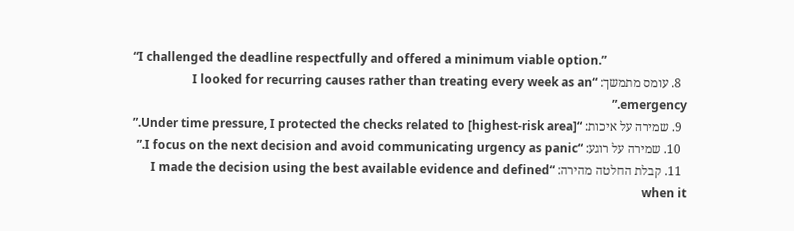“I challenged the deadline respectfully and offered a minimum viable option.”
  8. עומס מתמשך: “I looked for recurring causes rather than treating every week as an emergency.”
  9. שמירה על איכות: “Under time pressure, I protected the checks related to [highest-risk area].”
  10. שמירה על רוגע: “I focus on the next decision and avoid communicating urgency as panic.”
  11. קבלת החלטה מהירה: “I made the decision using the best available evidence and defined when it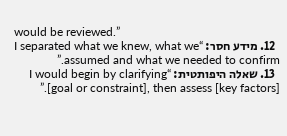would be reviewed.”
  12. מידע חסר: “I separated what we knew, what we assumed and what we needed to confirm.”
  13. שאלה היפותטית: “I would begin by clarifying [goal or constraint], then assess [key factors].”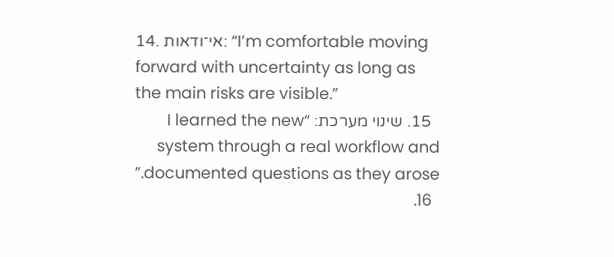14. אי־ודאות: “I’m comfortable moving forward with uncertainty as long as the main risks are visible.”
  15. שינוי מערכת: “I learned the new system through a real workflow and documented questions as they arose.”
  16.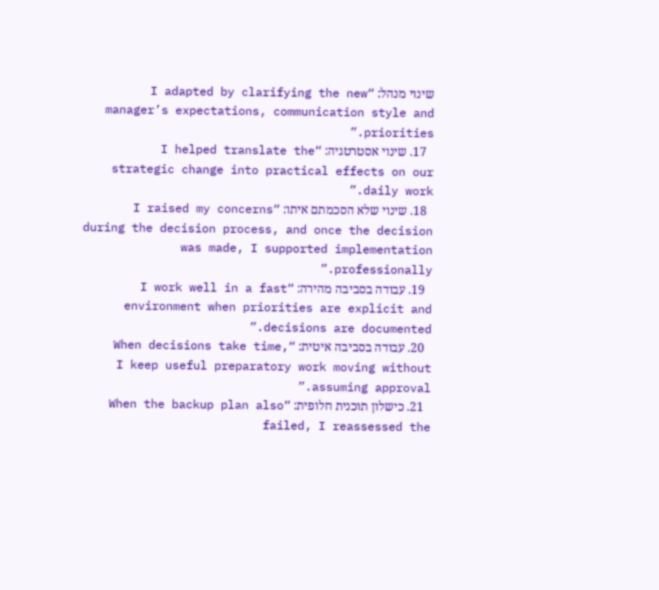שינוי מנהל: “I adapted by clarifying the new manager’s expectations, communication style and priorities.”
  17. שינוי אסטרטגיה: “I helped translate the strategic change into practical effects on our daily work.”
  18. שינוי שלא הסכמתם איתו: “I raised my concerns during the decision process, and once the decision was made, I supported implementation professionally.”
  19. עבודה בסביבה מהירה: “I work well in a fast environment when priorities are explicit and decisions are documented.”
  20. עבודה בסביבה איטית: “When decisions take time, I keep useful preparatory work moving without assuming approval.”
  21. כישלון תוכנית חלופית: “When the backup plan also failed, I reassessed the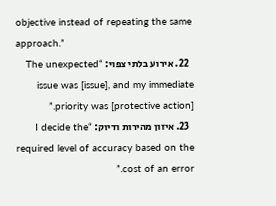objective instead of repeating the same approach.”
  22. אירוע בלתי צפוי: “The unexpected issue was [issue], and my immediate priority was [protective action].”
  23. איזון מהירות ודיוק: “I decide the required level of accuracy based on the cost of an error.”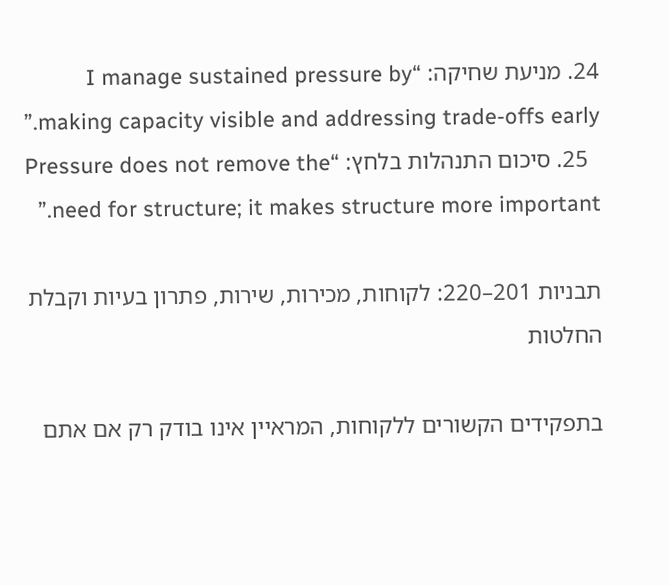24. מניעת שחיקה: “I manage sustained pressure by making capacity visible and addressing trade-offs early.”
  25. סיכום התנהלות בלחץ: “Pressure does not remove the need for structure; it makes structure more important.”

תבניות 201–220: לקוחות, מכירות, שירות, פתרון בעיות וקבלת החלטות

בתפקידים הקשורים ללקוחות, המראיין אינו בודק רק אם אתם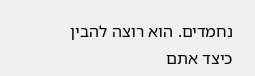נחמדים. הוא רוצה להבין כיצד אתם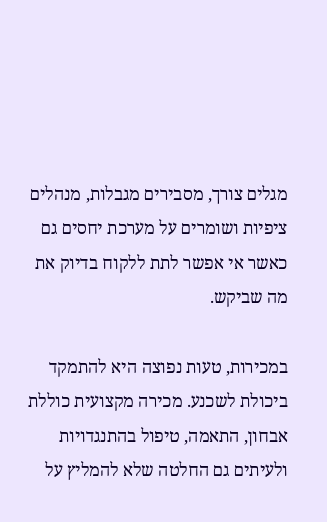מגלים צורך, מסבירים מגבלות, מנהלים ציפיות ושומרים על מערכת יחסים גם כאשר אי אפשר לתת ללקוח בדיוק את מה שביקש.

במכירות, טעות נפוצה היא להתמקד ביכולת לשכנע. מכירה מקצועית כוללת אבחון, התאמה, טיפול בהתנגדויות ולעיתים גם החלטה שלא להמליץ על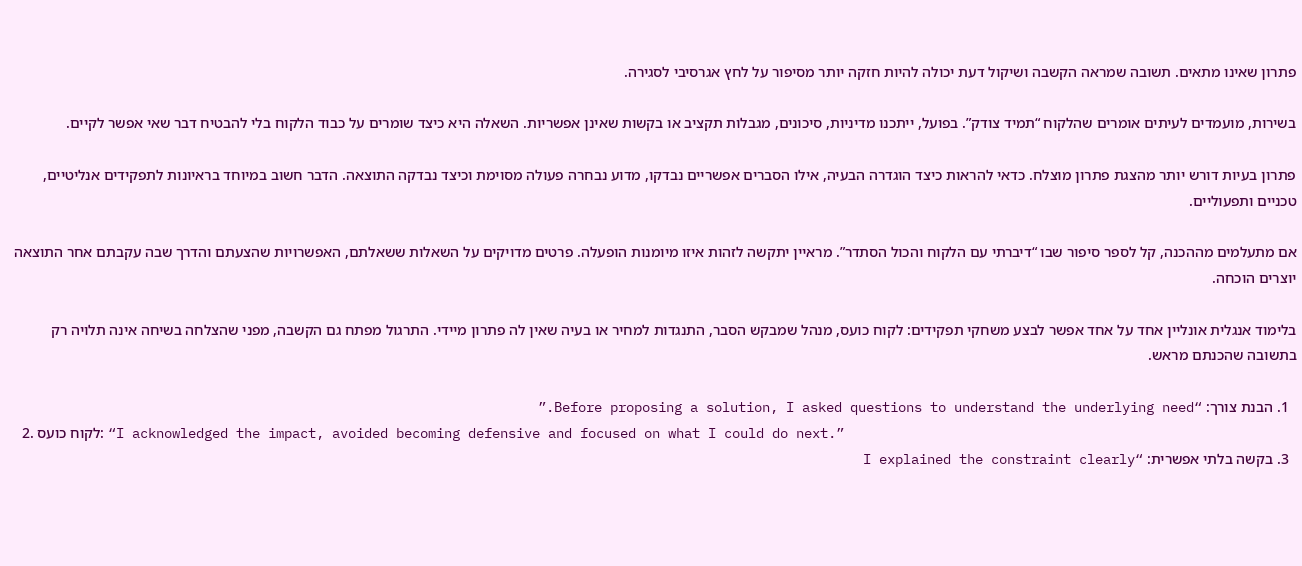פתרון שאינו מתאים. תשובה שמראה הקשבה ושיקול דעת יכולה להיות חזקה יותר מסיפור על לחץ אגרסיבי לסגירה.

בשירות, מועמדים לעיתים אומרים שהלקוח “תמיד צודק”. בפועל, ייתכנו מדיניות, סיכונים, מגבלות תקציב או בקשות שאינן אפשריות. השאלה היא כיצד שומרים על כבוד הלקוח בלי להבטיח דבר שאי אפשר לקיים.

פתרון בעיות דורש יותר מהצגת פתרון מוצלח. כדאי להראות כיצד הוגדרה הבעיה, אילו הסברים אפשריים נבדקו, מדוע נבחרה פעולה מסוימת וכיצד נבדקה התוצאה. הדבר חשוב במיוחד בראיונות לתפקידים אנליטיים, טכניים ותפעוליים.

אם מתעלמים מההכנה, קל לספר סיפור שבו “דיברתי עם הלקוח והכול הסתדר”. מראיין יתקשה לזהות איזו מיומנות הופעלה. פרטים מדויקים על השאלות ששאלתם, האפשרויות שהצעתם והדרך שבה עקבתם אחר התוצאה יוצרים הוכחה.

בלימוד אנגלית אונליין אחד על אחד אפשר לבצע משחקי תפקידים: לקוח כועס, מנהל שמבקש הסבר, התנגדות למחיר או בעיה שאין לה פתרון מיידי. התרגול מפתח גם הקשבה, מפני שהצלחה בשיחה אינה תלויה רק בתשובה שהכנתם מראש.

  1. הבנת צורך: “Before proposing a solution, I asked questions to understand the underlying need.”
  2. לקוח כועס: “I acknowledged the impact, avoided becoming defensive and focused on what I could do next.”
  3. בקשה בלתי אפשרית: “I explained the constraint clearly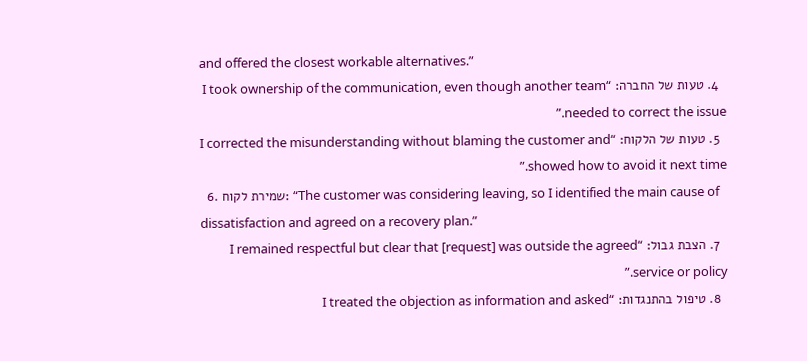and offered the closest workable alternatives.”
  4. טעות של החברה: “I took ownership of the communication, even though another team needed to correct the issue.”
  5. טעות של הלקוח: “I corrected the misunderstanding without blaming the customer and showed how to avoid it next time.”
  6. שמירת לקוח: “The customer was considering leaving, so I identified the main cause of dissatisfaction and agreed on a recovery plan.”
  7. הצבת גבול: “I remained respectful but clear that [request] was outside the agreed service or policy.”
  8. טיפול בהתנגדות: “I treated the objection as information and asked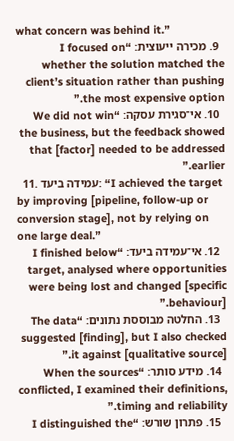what concern was behind it.”
  9. מכירה ייעוצית: “I focused on whether the solution matched the client’s situation rather than pushing the most expensive option.”
  10. אי־סגירת עסקה: “We did not win the business, but the feedback showed that [factor] needed to be addressed earlier.”
  11. עמידה ביעד: “I achieved the target by improving [pipeline, follow-up or conversion stage], not by relying on one large deal.”
  12. אי־עמידה ביעד: “I finished below target, analysed where opportunities were being lost and changed [specific behaviour].”
  13. החלטה מבוססת נתונים: “The data suggested [finding], but I also checked it against [qualitative source].”
  14. מידע סותר: “When the sources conflicted, I examined their definitions, timing and reliability.”
  15. פתרון שורש: “I distinguished the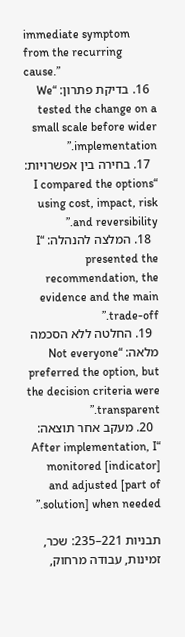immediate symptom from the recurring cause.”
  16. בדיקת פתרון: “We tested the change on a small scale before wider implementation.”
  17. בחירה בין אפשרויות: “I compared the options using cost, impact, risk and reversibility.”
  18. המלצה להנהלה: “I presented the recommendation, the evidence and the main trade-off.”
  19. החלטה ללא הסכמה מלאה: “Not everyone preferred the option, but the decision criteria were transparent.”
  20. מעקב אחר תוצאה: “After implementation, I monitored [indicator] and adjusted [part of solution] when needed.”

תבניות 221–235: שכר, זמינות, עבודה מרחוק,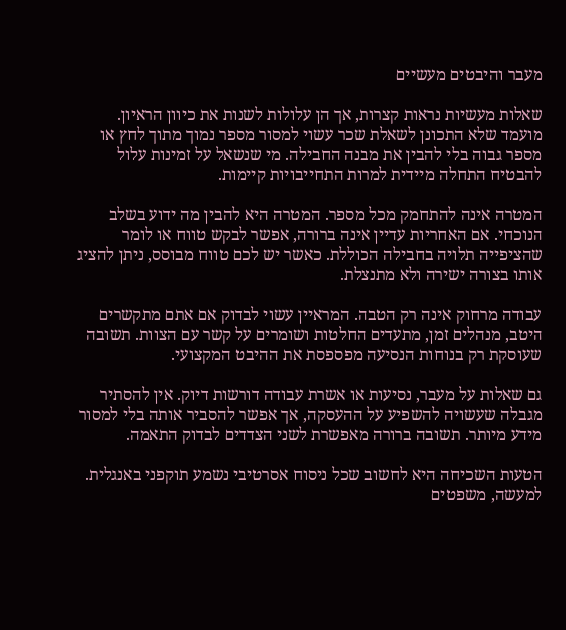מעבר והיבטים מעשיים

שאלות מעשיות נראות קצרות, אך הן עלולות לשנות את כיוון הראיון. מועמד שלא התכונן לשאלת שכר עשוי למסור מספר נמוך מתוך לחץ או מספר גבוה בלי להבין את מבנה החבילה. מי שנשאל על זמינות עלול להבטיח התחלה מיידית למרות התחייבויות קיימות.

המטרה אינה להתחמק מכל מספר. המטרה היא להבין מה ידוע בשלב הנוכחי. אם האחריות עדיין אינה ברורה, אפשר לבקש טווח או לומר שהציפייה תלויה בחבילה הכוללת. כאשר יש לכם טווח מבוסס, ניתן להציג אותו בצורה ישירה ולא מתנצלת.

עבודה מרחוק אינה רק הטבה. המראיין עשוי לבדוק אם אתם מתקשרים היטב, מנהלים זמן, מתעדים החלטות ושומרים על קשר עם הצוות. תשובה שעוסקת רק בנוחות הנסיעה מפספסת את ההיבט המקצועי.

גם שאלות על מעבר, נסיעות או אשרת עבודה דורשות דיוק. אין להסתיר מגבלה שעשויה להשפיע על ההעסקה, אך אפשר להסביר אותה בלי למסור מידע מיותר. תשובה ברורה מאפשרת לשני הצדדים לבדוק התאמה.

הטעות השכיחה היא לחשוב שכל ניסוח אסרטיבי נשמע תוקפני באנגלית. למעשה, משפטים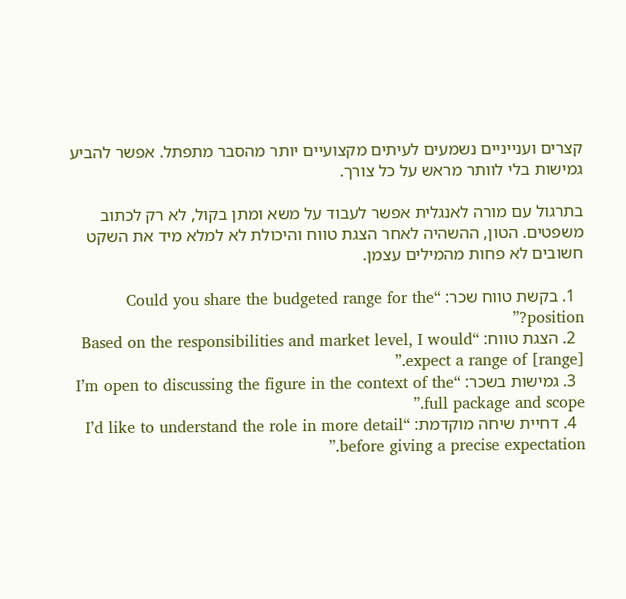קצרים וענייניים נשמעים לעיתים מקצועיים יותר מהסבר מתפתל. אפשר להביע גמישות בלי לוותר מראש על כל צורך.

בתרגול עם מורה לאנגלית אפשר לעבוד על משא ומתן בקול, לא רק לכתוב משפטים. הטון, ההשהיה לאחר הצגת טווח והיכולת לא למלא מיד את השקט חשובים לא פחות מהמילים עצמן.

  1. בקשת טווח שכר: “Could you share the budgeted range for the position?”
  2. הצגת טווח: “Based on the responsibilities and market level, I would expect a range of [range].”
  3. גמישות בשכר: “I’m open to discussing the figure in the context of the full package and scope.”
  4. דחיית שיחה מוקדמת: “I’d like to understand the role in more detail before giving a precise expectation.”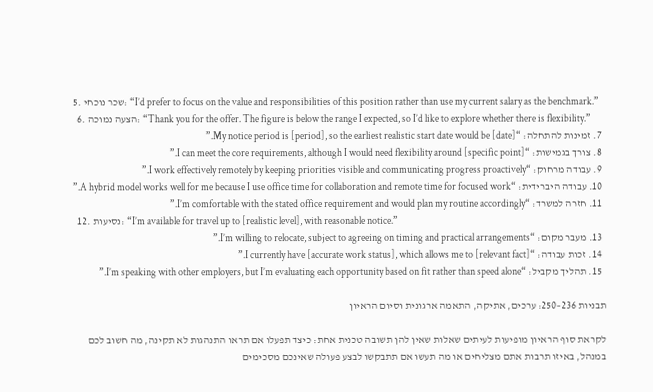5. שכר נוכחי: “I’d prefer to focus on the value and responsibilities of this position rather than use my current salary as the benchmark.”
  6. הצעה נמוכה: “Thank you for the offer. The figure is below the range I expected, so I’d like to explore whether there is flexibility.”
  7. זמינות להתחלה: “My notice period is [period], so the earliest realistic start date would be [date].”
  8. צורך בגמישות: “I can meet the core requirements, although I would need flexibility around [specific point].”
  9. עבודה מרחוק: “I work effectively remotely by keeping priorities visible and communicating progress proactively.”
  10. עבודה היברידית: “A hybrid model works well for me because I use office time for collaboration and remote time for focused work.”
  11. חזרה למשרד: “I’m comfortable with the stated office requirement and would plan my routine accordingly.”
  12. נסיעות: “I’m available for travel up to [realistic level], with reasonable notice.”
  13. מעבר מקום: “I’m willing to relocate, subject to agreeing on timing and practical arrangements.”
  14. זכות עבודה: “I currently have [accurate work status], which allows me to [relevant fact].”
  15. תהליך מקביל: “I’m speaking with other employers, but I’m evaluating each opportunity based on fit rather than speed alone.”

תבניות 236–250: ערכים, אתיקה, התאמה ארגונית וסיום הראיון

לקראת סוף הראיון מופיעות לעיתים שאלות שאין להן תשובה טכנית אחת: כיצד תפעלו אם תראו התנהגות לא תקינה, מה חשוב לכם במנהל, באיזו תרבות אתם מצליחים או מה תעשו אם תתבקשו לבצע פעולה שאינכם מסכימים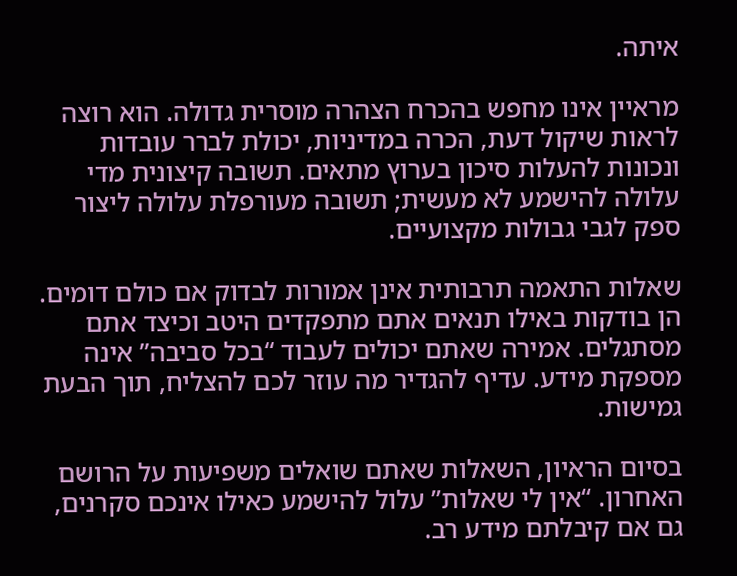איתה.

מראיין אינו מחפש בהכרח הצהרה מוסרית גדולה. הוא רוצה לראות שיקול דעת, הכרה במדיניות, יכולת לברר עובדות ונכונות להעלות סיכון בערוץ מתאים. תשובה קיצונית מדי עלולה להישמע לא מעשית; תשובה מעורפלת עלולה ליצור ספק לגבי גבולות מקצועיים.

שאלות התאמה תרבותית אינן אמורות לבדוק אם כולם דומים. הן בודקות באילו תנאים אתם מתפקדים היטב וכיצד אתם מסתגלים. אמירה שאתם יכולים לעבוד “בכל סביבה” אינה מספקת מידע. עדיף להגדיר מה עוזר לכם להצליח, תוך הבעת גמישות.

בסיום הראיון, השאלות שאתם שואלים משפיעות על הרושם האחרון. “אין לי שאלות” עלול להישמע כאילו אינכם סקרנים, גם אם קיבלתם מידע רב.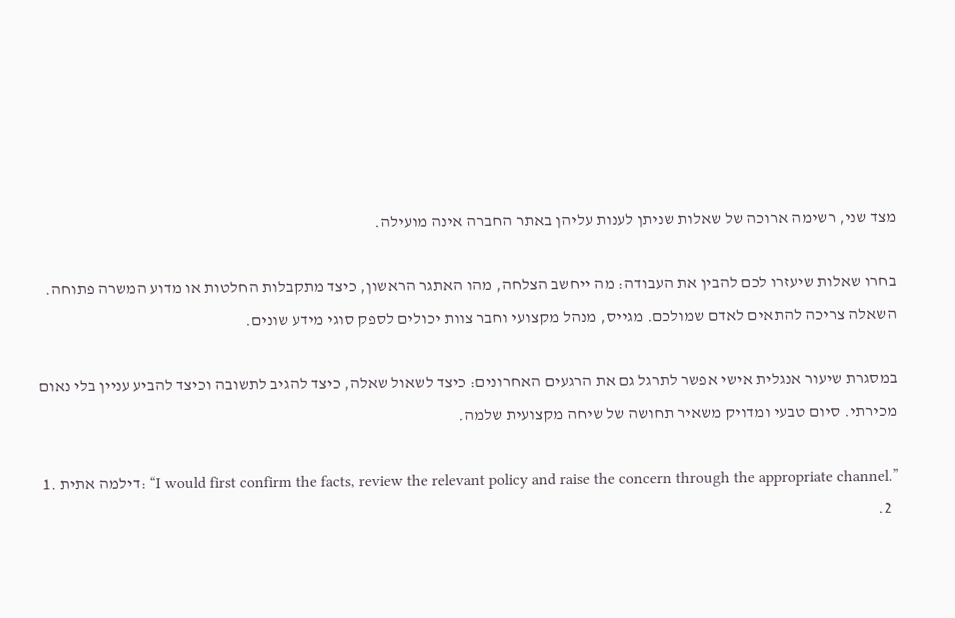מצד שני, רשימה ארוכה של שאלות שניתן לענות עליהן באתר החברה אינה מועילה.

בחרו שאלות שיעזרו לכם להבין את העבודה: מה ייחשב הצלחה, מהו האתגר הראשון, כיצד מתקבלות החלטות או מדוע המשרה פתוחה. השאלה צריכה להתאים לאדם שמולכם. מגייס, מנהל מקצועי וחבר צוות יכולים לספק סוגי מידע שונים.

במסגרת שיעור אנגלית אישי אפשר לתרגל גם את הרגעים האחרונים: כיצד לשאול שאלה, כיצד להגיב לתשובה וכיצד להביע עניין בלי נאום מכירתי. סיום טבעי ומדויק משאיר תחושה של שיחה מקצועית שלמה.

  1. דילמה אתית: “I would first confirm the facts, review the relevant policy and raise the concern through the appropriate channel.”
  2.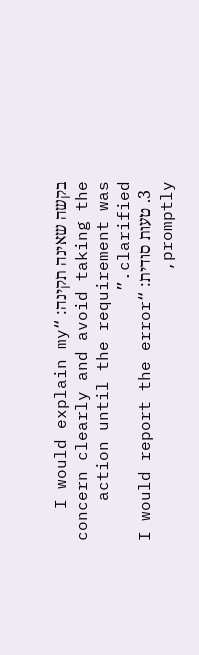בקשה שאינה תקינה: “I would explain my concern clearly and avoid taking the action until the requirement was clarified.”
  3. טעות סודית: “I would report the error promptly,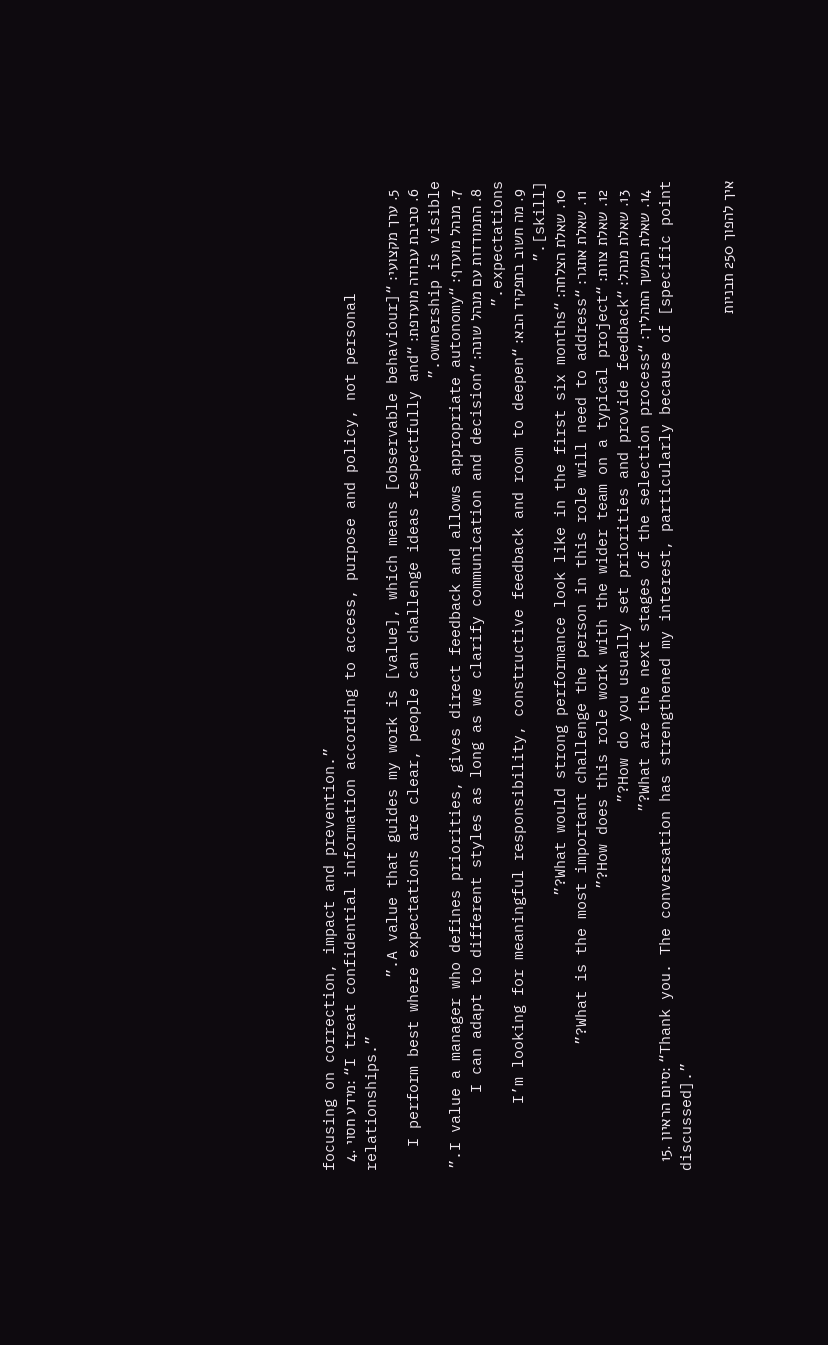focusing on correction, impact and prevention.”
  4. מידע חסוי: “I treat confidential information according to access, purpose and policy, not personal relationships.”
  5. ערך מקצועי: “A value that guides my work is [value], which means [observable behaviour].”
  6. סביבת עבודה מועדפת: “I perform best where expectations are clear, people can challenge ideas respectfully and ownership is visible.”
  7. מנהל מועדף: “I value a manager who defines priorities, gives direct feedback and allows appropriate autonomy.”
  8. התמודדות עם מנהל שונה: “I can adapt to different styles as long as we clarify communication and decision expectations.”
  9. מה חשוב בתפקיד הבא: “I’m looking for meaningful responsibility, constructive feedback and room to deepen [skill].”
  10. שאלת הצלחה: “What would strong performance look like in the first six months?”
  11. שאלת אתגר: “What is the most important challenge the person in this role will need to address?”
  12. שאלת צוות: “How does this role work with the wider team on a typical project?”
  13. שאלת מנהל: “How do you usually set priorities and provide feedback?”
  14. שאלת המשך התהליך: “What are the next stages of the selection process?”
  15. סיום הראיון: “Thank you. The conversation has strengthened my interest, particularly because of [specific point discussed].”

איך להפוך 250 תבניות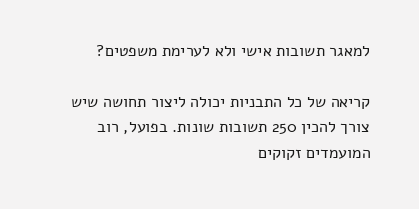למאגר תשובות אישי ולא לערימת משפטים?

קריאה של כל התבניות יכולה ליצור תחושה שיש צורך להכין 250 תשובות שונות. בפועל, רוב המועמדים זקוקים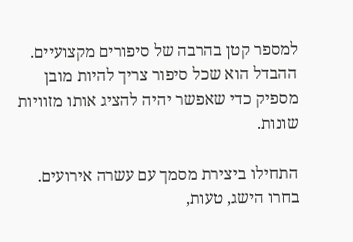למספר קטן בהרבה של סיפורים מקצועיים. ההבדל הוא שכל סיפור צריך להיות מובן מספיק כדי שאפשר יהיה להציג אותו מזוויות שונות.

התחילו ביצירת מסמך עם עשרה אירועים. בחרו הישג, טעות,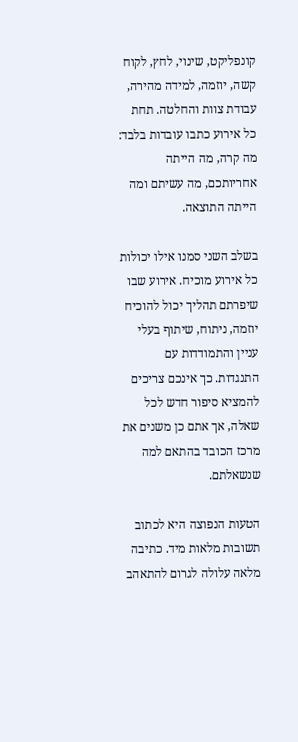קונפליקט, שינוי, לחץ, לקוח קשה, יוזמה, למידה מהירה, עבודת צוות והחלטה. תחת כל אירוע כתבו עובדות בלבד: מה קרה, מה הייתה אחריותכם, מה עשיתם ומה הייתה התוצאה.

בשלב השני סמנו אילו יכולות כל אירוע מוכיח. אירוע שבו שיפרתם תהליך יכול להוכיח יוזמה, ניתוח, שיתוף בעלי עניין והתמודדות עם התנגדות. כך אינכם צריכים להמציא סיפור חדש לכל שאלה, אך אתם כן משנים את מרכז הכובד בהתאם למה שנשאלתם.

הטעות הנפוצה היא לכתוב תשובות מלאות מיד. כתיבה מלאה עלולה לגרום להתאהב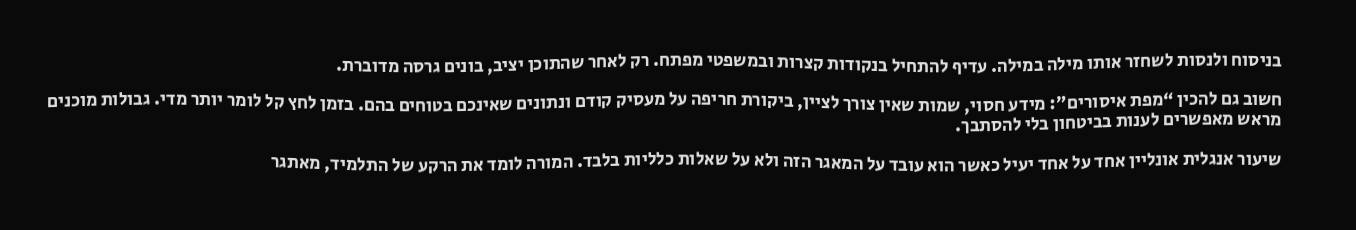בניסוח ולנסות לשחזר אותו מילה במילה. עדיף להתחיל בנקודות קצרות ובמשפטי מפתח. רק לאחר שהתוכן יציב, בונים גרסה מדוברת.

חשוב גם להכין “מפת איסורים”: מידע חסוי, שמות שאין צורך לציין, ביקורת חריפה על מעסיק קודם ונתונים שאינכם בטוחים בהם. בזמן לחץ קל לומר יותר מדי. גבולות מוכנים מראש מאפשרים לענות בביטחון בלי להסתבך.

שיעור אנגלית אונליין אחד על אחד יעיל כאשר הוא עובד על המאגר הזה ולא על שאלות כלליות בלבד. המורה לומד את הרקע של התלמיד, מאתגר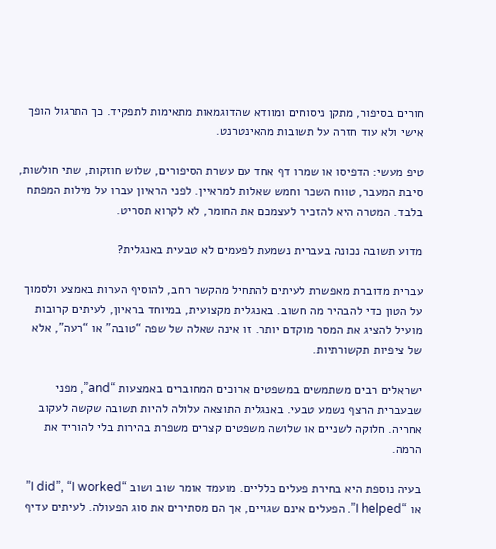חורים בסיפור, מתקן ניסוחים ומוודא שהדוגמאות מתאימות לתפקיד. כך התרגול הופך אישי ולא עוד חזרה על תשובות מהאינטרנט.

טיפ מעשי: הדפיסו או שמרו דף אחד עם עשרת הסיפורים, שלוש חוזקות, שתי חולשות, סיבת המעבר, טווח השכר וחמש שאלות למראיין. לפני הראיון עברו על מילות המפתח בלבד. המטרה היא להזכיר לעצמכם את החומר, לא לקרוא תסריט.

מדוע תשובה נכונה בעברית נשמעת לפעמים לא טבעית באנגלית?

עברית מדוברת מאפשרת לעיתים להתחיל מהקשר רחב, להוסיף הערות באמצע ולסמוך על הטון כדי להבהיר מה חשוב. באנגלית מקצועית, במיוחד בראיון, לעיתים קרובות מועיל להציג את המסר מוקדם יותר. זו אינה שאלה של שפה “טובה” או “רעה”, אלא של ציפיות תקשורתיות.

ישראלים רבים משתמשים במשפטים ארוכים המחוברים באמצעות “and”, מפני שבעברית הרצף נשמע טבעי. באנגלית התוצאה עלולה להיות תשובה שקשה לעקוב אחריה. חלוקה לשניים או שלושה משפטים קצרים משפרת בהירות בלי להוריד את הרמה.

בעיה נוספת היא בחירת פעלים כלליים. מועמד אומר שוב ושוב “I did”, “I worked” או “I helped”. הפעלים אינם שגויים, אך הם מסתירים את סוג הפעולה. לעיתים עדיף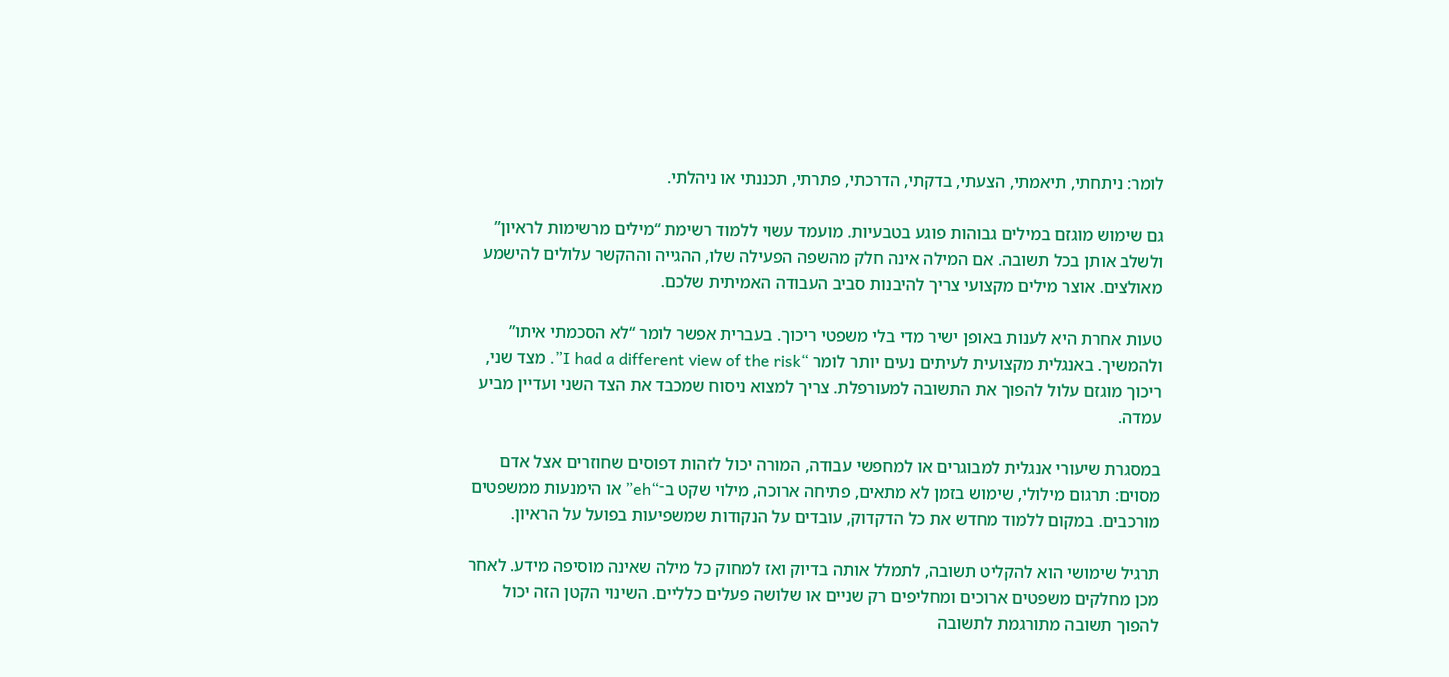לומר: ניתחתי, תיאמתי, הצעתי, בדקתי, הדרכתי, פתרתי, תכננתי או ניהלתי.

גם שימוש מוגזם במילים גבוהות פוגע בטבעיות. מועמד עשוי ללמוד רשימת “מילים מרשימות לראיון” ולשלב אותן בכל תשובה. אם המילה אינה חלק מהשפה הפעילה שלו, ההגייה וההקשר עלולים להישמע מאולצים. אוצר מילים מקצועי צריך להיבנות סביב העבודה האמיתית שלכם.

טעות אחרת היא לענות באופן ישיר מדי בלי משפטי ריכוך. בעברית אפשר לומר “לא הסכמתי איתו” ולהמשיך. באנגלית מקצועית לעיתים נעים יותר לומר “I had a different view of the risk”. מצד שני, ריכוך מוגזם עלול להפוך את התשובה למעורפלת. צריך למצוא ניסוח שמכבד את הצד השני ועדיין מביע עמדה.

במסגרת שיעורי אנגלית למבוגרים או למחפשי עבודה, המורה יכול לזהות דפוסים שחוזרים אצל אדם מסוים: תרגום מילולי, שימוש בזמן לא מתאים, פתיחה ארוכה, מילוי שקט ב־“eh” או הימנעות ממשפטים מורכבים. במקום ללמוד מחדש את כל הדקדוק, עובדים על הנקודות שמשפיעות בפועל על הראיון.

תרגיל שימושי הוא להקליט תשובה, לתמלל אותה בדיוק ואז למחוק כל מילה שאינה מוסיפה מידע. לאחר מכן מחלקים משפטים ארוכים ומחליפים רק שניים או שלושה פעלים כלליים. השינוי הקטן הזה יכול להפוך תשובה מתורגמת לתשובה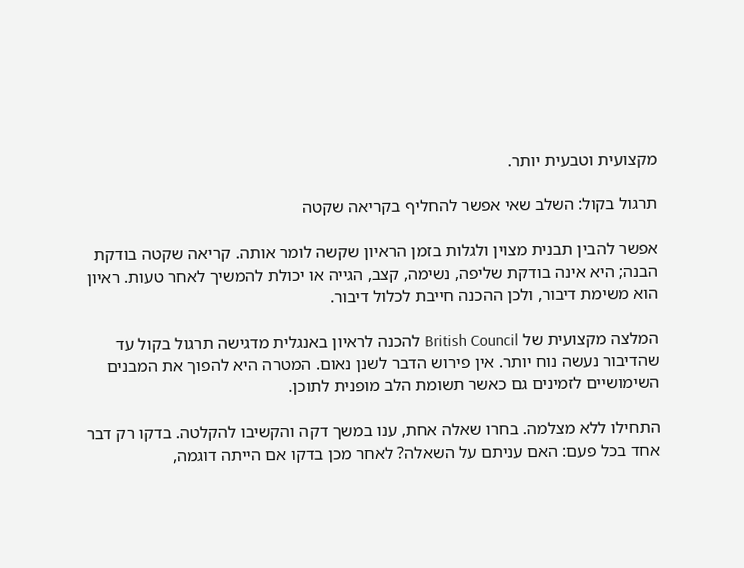מקצועית וטבעית יותר.

תרגול בקול: השלב שאי אפשר להחליף בקריאה שקטה

אפשר להבין תבנית מצוין ולגלות בזמן הראיון שקשה לומר אותה. קריאה שקטה בודקת הבנה; היא אינה בודקת שליפה, נשימה, קצב, הגייה או יכולת להמשיך לאחר טעות. ראיון הוא משימת דיבור, ולכן ההכנה חייבת לכלול דיבור.

המלצה מקצועית של British Council להכנה לראיון באנגלית מדגישה תרגול בקול עד שהדיבור נעשה נוח יותר. אין פירוש הדבר לשנן נאום. המטרה היא להפוך את המבנים השימושיים לזמינים גם כאשר תשומת הלב מופנית לתוכן.

התחילו ללא מצלמה. בחרו שאלה אחת, ענו במשך דקה והקשיבו להקלטה. בדקו רק דבר אחד בכל פעם: האם עניתם על השאלה? לאחר מכן בדקו אם הייתה דוגמה,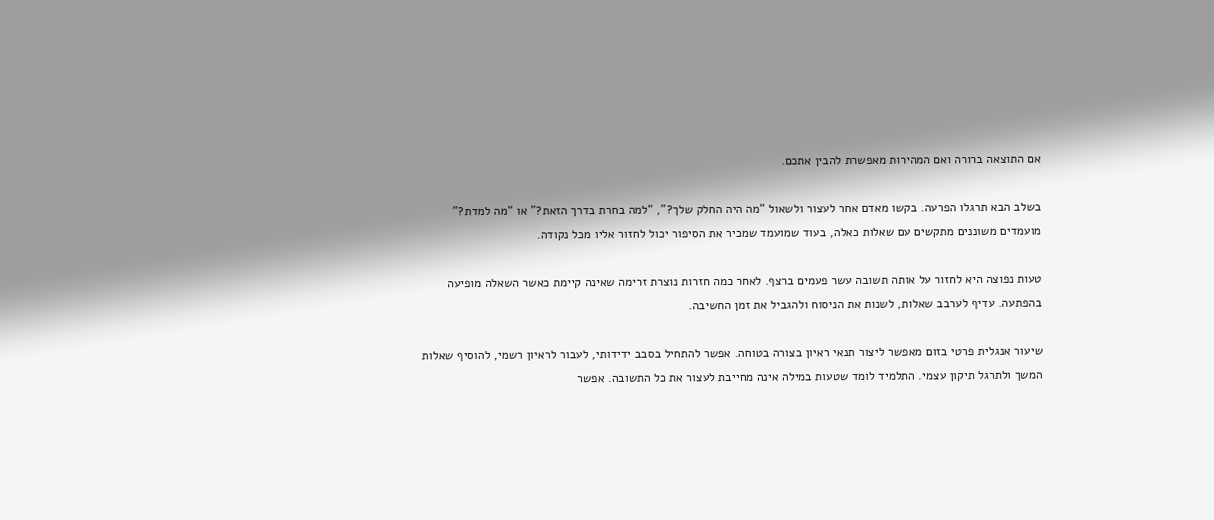אם התוצאה ברורה ואם המהירות מאפשרת להבין אתכם.

בשלב הבא תרגלו הפרעה. בקשו מאדם אחר לעצור ולשאול “מה היה החלק שלך?”, “למה בחרת בדרך הזאת?” או “מה למדת?” מועמדים משוננים מתקשים עם שאלות כאלה, בעוד שמועמד שמכיר את הסיפור יכול לחזור אליו מכל נקודה.

טעות נפוצה היא לחזור על אותה תשובה עשר פעמים ברצף. לאחר כמה חזרות נוצרת זרימה שאינה קיימת כאשר השאלה מופיעה בהפתעה. עדיף לערבב שאלות, לשנות את הניסוח ולהגביל את זמן החשיבה.

שיעור אנגלית פרטי בזום מאפשר ליצור תנאי ראיון בצורה בטוחה. אפשר להתחיל בסבב ידידותי, לעבור לראיון רשמי, להוסיף שאלות המשך ולתרגל תיקון עצמי. התלמיד לומד שטעות במילה אינה מחייבת לעצור את כל התשובה. אפשר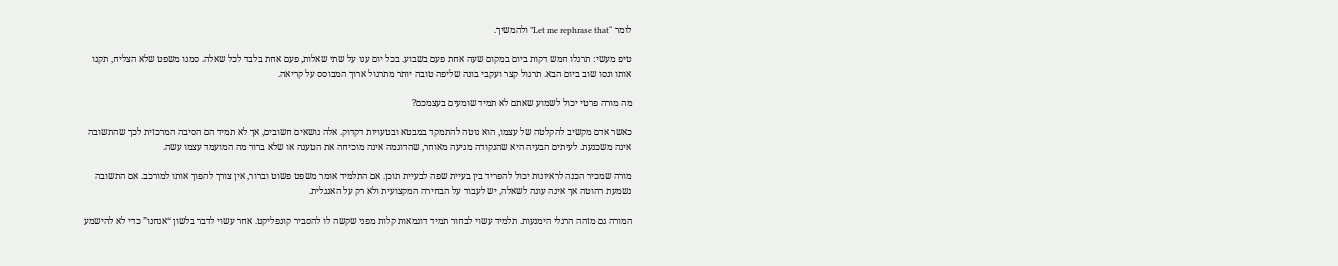לומר “Let me rephrase that” ולהמשיך.

טיפ מעשי: תרגלו חמש דקות ביום במקום שעה אחת פעם בשבוע. בכל יום ענו על שתי שאלות, פעם אחת בלבד לכל שאלה. סמנו משפט שלא הצליח, תקנו אותו ונסו שוב ביום הבא. תרגול קצר ועקבי בונה שליפה טובה יותר מתרגול ארוך המבוסס על קריאה.

מה מורה פרטי יכול לשמוע שאתם לא תמיד שומעים בעצמכם?

כאשר אדם מקשיב להקלטה של עצמו, הוא נוטה להתמקד במבטא ובטעויות דקדוק. אלה נושאים חשובים, אך לא תמיד הם הסיבה המרכזית לכך שהתשובה אינה משכנעת. לעיתים הבעיה היא שהנקודה מגיעה מאוחר, שהדוגמה אינה מוכיחה את הטענה או שלא ברור מה המועמד עצמו עשה.

מורה שמכיר הכנה לראיונות יכול להפריד בין בעיית שפה לבעיית תוכן. אם התלמיד אומר משפט פשוט וברור, אין צורך להפוך אותו למורכב. אם התשובה נשמעת רהוטה אך אינה עונה לשאלה, יש לעבוד על הבחירה המקצועית ולא רק על האנגלית.

המורה גם מזהה הרגלי הימנעות. תלמיד עשוי לבחור תמיד דוגמאות קלות מפני שקשה לו להסביר קונפליקט. אחר עשוי לדבר בלשון “אנחנו” כדי לא להישמע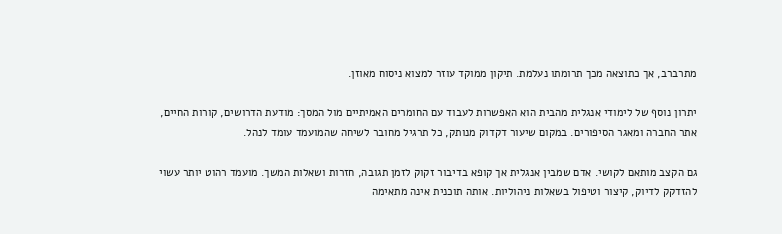מתרברב, אך כתוצאה מכך תרומתו נעלמת. תיקון ממוקד עוזר למצוא ניסוח מאוזן.

יתרון נוסף של לימודי אנגלית מהבית הוא האפשרות לעבוד עם החומרים האמיתיים מול המסך: מודעת הדרושים, קורות החיים, אתר החברה ומאגר הסיפורים. במקום שיעור דקדוק מנותק, כל תרגיל מחובר לשיחה שהמועמד עומד לנהל.

גם הקצב מותאם לקושי. אדם שמבין אנגלית אך קופא בדיבור זקוק לזמן תגובה, חזרות ושאלות המשך. מועמד רהוט יותר עשוי להזדקק לדיוק, קיצור וטיפול בשאלות ניהוליות. אותה תוכנית אינה מתאימה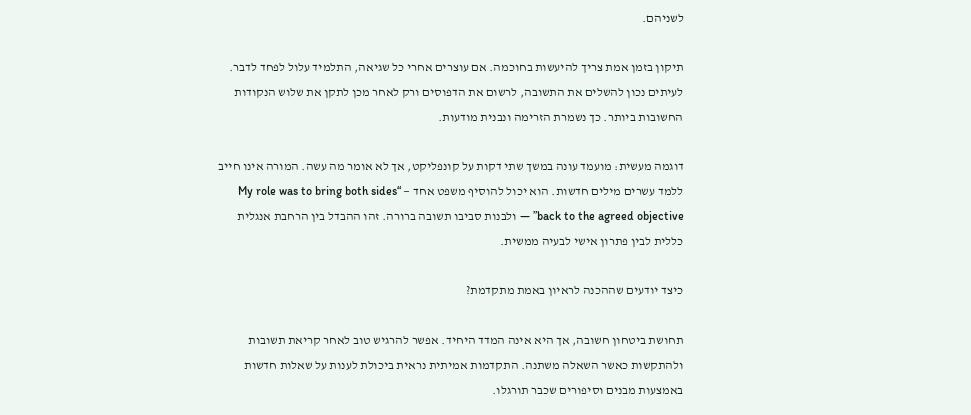לשניהם.

תיקון בזמן אמת צריך להיעשות בחוכמה. אם עוצרים אחרי כל שגיאה, התלמיד עלול לפחד לדבר. לעיתים נכון להשלים את התשובה, לרשום את הדפוסים ורק לאחר מכן לתקן את שלוש הנקודות החשובות ביותר. כך נשמרת הזרימה ונבנית מודעות.

דוגמה מעשית: מועמד עונה במשך שתי דקות על קונפליקט, אך לא אומר מה עשה. המורה אינו חייב ללמד עשרים מילים חדשות. הוא יכול להוסיף משפט אחד — “My role was to bring both sides back to the agreed objective” — ולבנות סביבו תשובה ברורה. זהו ההבדל בין הרחבת אנגלית כללית לבין פתרון אישי לבעיה ממשית.

כיצד יודעים שההכנה לראיון באמת מתקדמת?

תחושת ביטחון חשובה, אך היא אינה המדד היחיד. אפשר להרגיש טוב לאחר קריאת תשובות ולהתקשות כאשר השאלה משתנה. התקדמות אמיתית נראית ביכולת לענות על שאלות חדשות באמצעות מבנים וסיפורים שכבר תורגלו.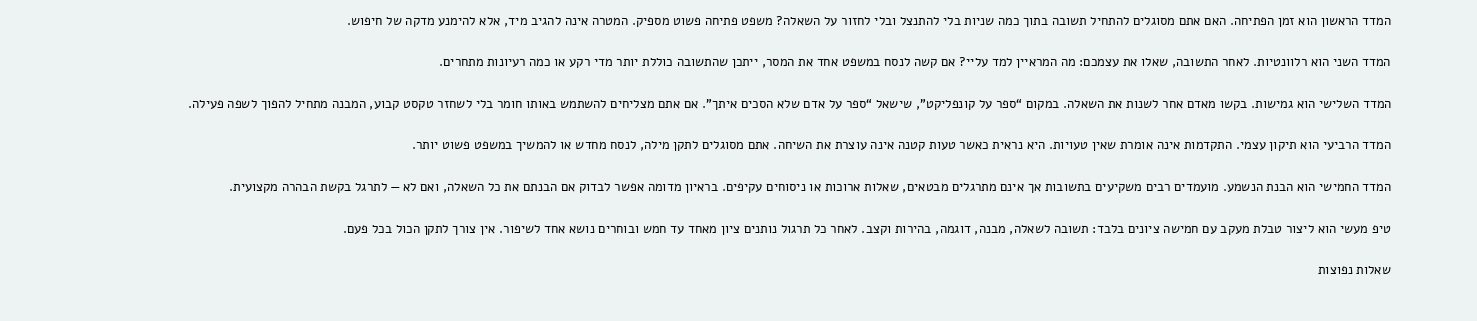המדד הראשון הוא זמן הפתיחה. האם אתם מסוגלים להתחיל תשובה בתוך כמה שניות בלי להתנצל ובלי לחזור על השאלה? משפט פתיחה פשוט מספיק. המטרה אינה להגיב מיד, אלא להימנע מדקה של חיפוש.

המדד השני הוא רלוונטיות. לאחר התשובה, שאלו את עצמכם: מה המראיין למד עליי? אם קשה לנסח במשפט אחד את המסר, ייתכן שהתשובה כוללת יותר מדי רקע או כמה רעיונות מתחרים.

המדד השלישי הוא גמישות. בקשו מאדם אחר לשנות את השאלה. במקום “ספר על קונפליקט”, שישאל “ספר על אדם שלא הסכים איתך”. אם אתם מצליחים להשתמש באותו חומר בלי לשחזר טקסט קבוע, המבנה מתחיל להפוך לשפה פעילה.

המדד הרביעי הוא תיקון עצמי. התקדמות אינה אומרת שאין טעויות. היא נראית כאשר טעות קטנה אינה עוצרת את השיחה. אתם מסוגלים לתקן מילה, לנסח מחדש או להמשיך במשפט פשוט יותר.

המדד החמישי הוא הבנת הנשמע. מועמדים רבים משקיעים בתשובות אך אינם מתרגלים מבטאים, שאלות ארוכות או ניסוחים עקיפים. בראיון מדומה אפשר לבדוק אם הבנתם את כל השאלה, ואם לא — לתרגל בקשת הבהרה מקצועית.

טיפ מעשי הוא ליצור טבלת מעקב עם חמישה ציונים בלבד: תשובה לשאלה, מבנה, דוגמה, בהירות וקצב. לאחר כל תרגול נותנים ציון מאחד עד חמש ובוחרים נושא אחד לשיפור. אין צורך לתקן הכול בכל פעם.

שאלות נפוצות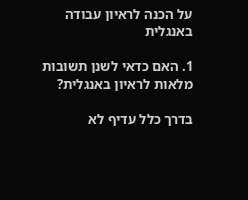על הכנה לראיון עבודה באנגלית

1. האם כדאי לשנן תשובות מלאות לראיון באנגלית?

בדרך כלל עדיף לא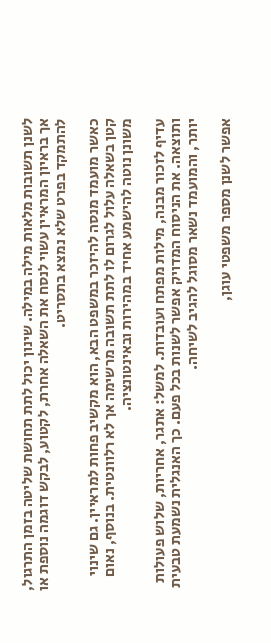לשנן תשובות מלאות מילה במילה. שינון יכול לתת תחושת שליטה בזמן התרגול, אך בראיון המראיין עשוי לנסח את השאלה אחרת, לקטוע, לבקש דוגמה נוספת או להתמקד בפרט שלא נמצא בתסריט.

כאשר מועמד מנסה להיזכר במשפט הבא, הוא מקשיב פחות למראיין. גם שינוי קטן בשאלה עלול לגרום לו לתת תשובה מרשימה אך לא רלוונטית. בנוסף, נאום משונן נוטה להישמע אחיד במהירות ובאינטונציה.

עדיף לזכור מבנה, מילות מפתח ועובדות. למשל: אתגר, אחריות, שלוש פעולות ותוצאה. את הניסוח המדויק אפשר לשנות בכל פעם. כך האנגלית נשמעת טבעית יותר, והמועמד נשאר מסוגל להגיב לשיחה.

אפשר לשנן מספר משפטי עוגן,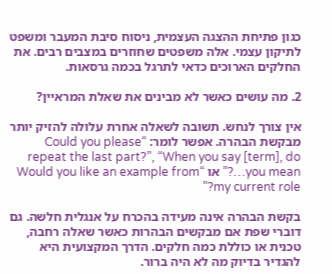כגון פתיחת ההצגה העצמית, ניסוח סיבת המעבר ומשפט לתיקון עצמי. אלה משפטים שחוזרים במצבים רבים. את החלקים הארוכים כדאי לתרגל בכמה גרסאות.

2. מה עושים כאשר לא מבינים את שאלת המראיין?

אין צורך לנחש. תשובה לשאלה אחרת עלולה להזיק יותר מבקשת הבהרה. אפשר לומר: “Could you please repeat the last part?”, “When you say [term], do you mean…?” או “Would you like an example from my current role?”

בקשת הבהרה אינה מעידה בהכרח על אנגלית חלשה. גם דוברי שפת אם מבקשים הבהרות כאשר שאלה רחבה, טכנית או כוללת כמה חלקים. הדרך המקצועית היא להגדיר בדיוק מה לא היה ברור.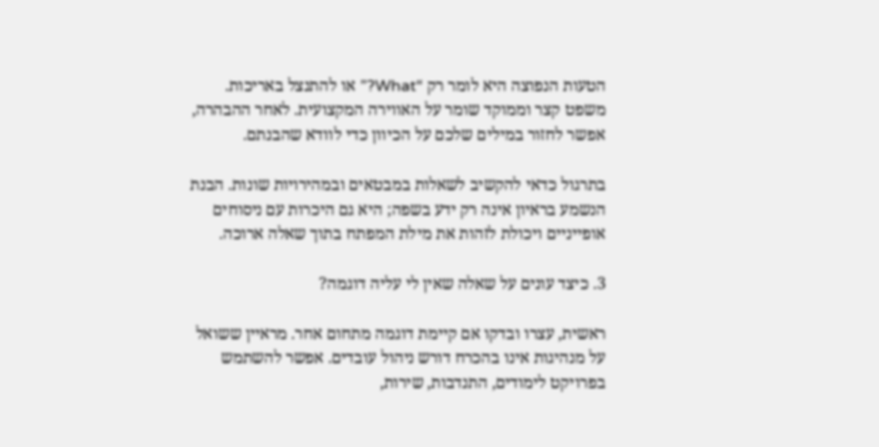הטעות הנפוצה היא לומר רק “What?” או להתנצל באריכות. משפט קצר וממוקד שומר על האווירה המקצועית. לאחר ההבהרה, אפשר לחזור במילים שלכם על הכיוון כדי לוודא שהבנתם.

בתרגול כדאי להקשיב לשאלות במבטאים ובמהירויות שונות. הבנת הנשמע בראיון אינה רק ידע בשפה; היא גם היכרות עם ניסוחים אופייניים ויכולת לזהות את מילת המפתח בתוך שאלה ארוכה.

3. כיצד עונים על שאלה שאין לי עליה דוגמה?

ראשית, עצרו ובדקו אם קיימת דוגמה מתחום אחר. מראיין ששואל על מנהיגות אינו בהכרח דורש ניהול עובדים. אפשר להשתמש בפרויקט לימודים, התנדבות, שירות,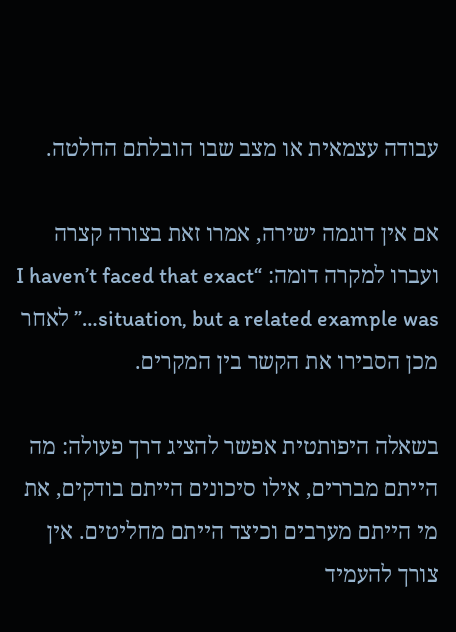עבודה עצמאית או מצב שבו הובלתם החלטה.

אם אין דוגמה ישירה, אמרו זאת בצורה קצרה ועברו למקרה דומה: “I haven’t faced that exact situation, but a related example was…” לאחר מכן הסבירו את הקשר בין המקרים.

בשאלה היפותטית אפשר להציג דרך פעולה: מה הייתם מבררים, אילו סיכונים הייתם בודקים, את מי הייתם מערבים וכיצד הייתם מחליטים. אין צורך להעמיד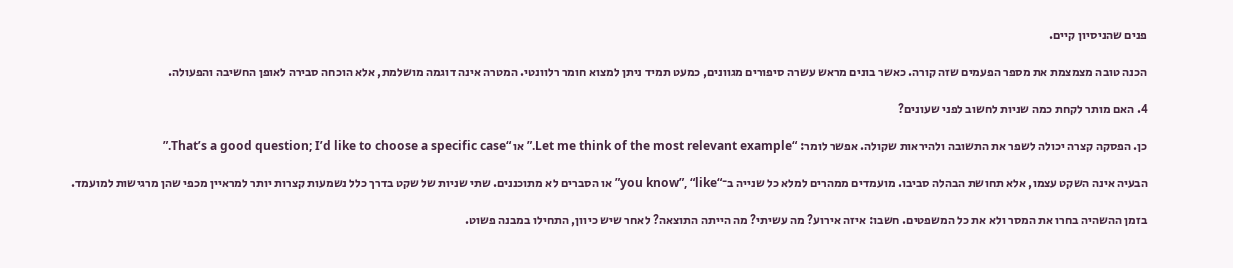פנים שהניסיון קיים.

הכנה טובה מצמצמת את מספר הפעמים שזה קורה. כאשר בונים מראש עשרה סיפורים מגוונים, כמעט תמיד ניתן למצוא חומר רלוונטי. המטרה אינה דוגמה מושלמת, אלא הוכחה סבירה לאופן החשיבה והפעולה.

4. האם מותר לקחת כמה שניות לחשוב לפני שעונים?

כן. הפסקה קצרה יכולה לשפר את התשובה ולהיראות שקולה. אפשר לומר: “Let me think of the most relevant example.” או “That’s a good question; I’d like to choose a specific case.”

הבעיה אינה השקט עצמו, אלא תחושת הבהלה סביבו. מועמדים ממהרים למלא כל שנייה ב־“you know”, “like” או הסברים לא מתוכננים. שתי שניות של שקט בדרך כלל נשמעות קצרות יותר למראיין מכפי שהן מרגישות למועמד.

בזמן ההשהיה בחרו את המסר ולא את כל המשפטים. חשבו: איזה אירוע? מה עשיתי? מה הייתה התוצאה? לאחר שיש כיוון, התחילו במבנה פשוט.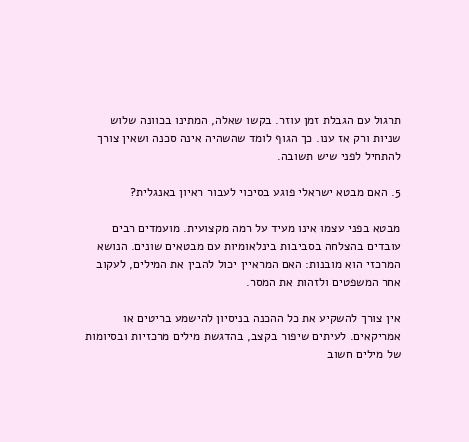תרגול עם הגבלת זמן עוזר. בקשו שאלה, המתינו בכוונה שלוש שניות ורק אז ענו. כך הגוף לומד שהשהיה אינה סכנה ושאין צורך להתחיל לפני שיש תשובה.

5. האם מבטא ישראלי פוגע בסיכוי לעבור ראיון באנגלית?

מבטא בפני עצמו אינו מעיד על רמה מקצועית. מועמדים רבים עובדים בהצלחה בסביבות בינלאומיות עם מבטאים שונים. הנושא המרכזי הוא מובנות: האם המראיין יכול להבין את המילים, לעקוב אחר המשפטים ולזהות את המסר.

אין צורך להשקיע את כל ההכנה בניסיון להישמע בריטים או אמריקאים. לעיתים שיפור בקצב, בהדגשת מילים מרכזיות ובסיומות של מילים חשוב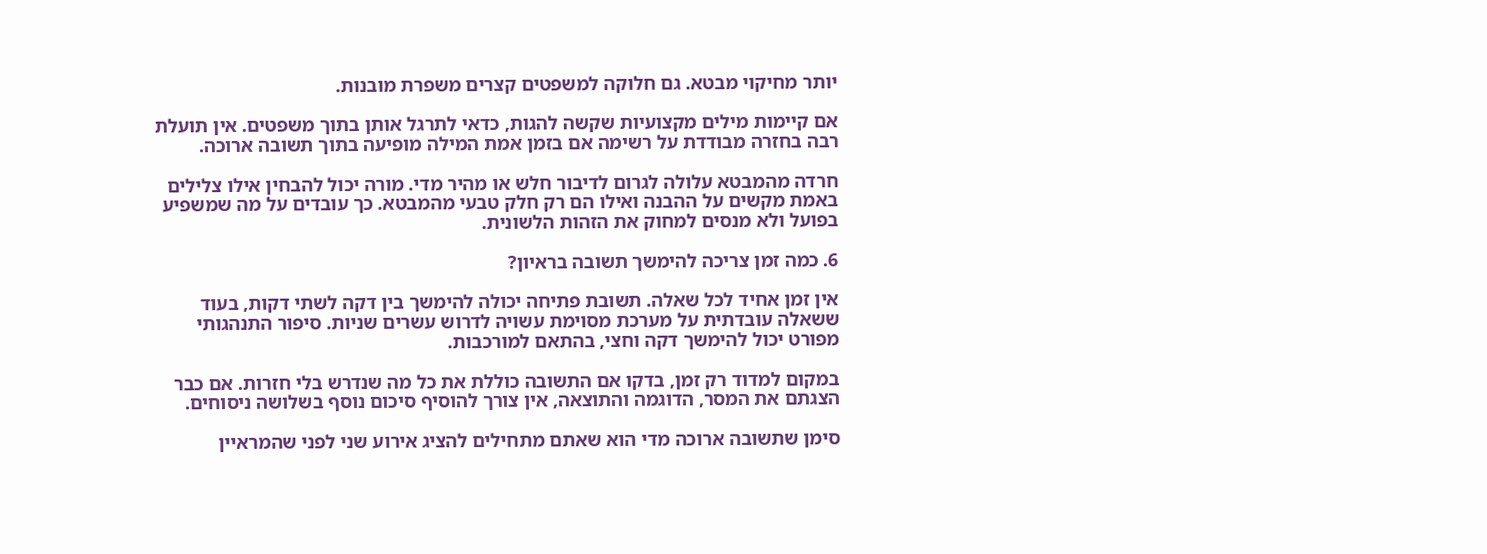יותר מחיקוי מבטא. גם חלוקה למשפטים קצרים משפרת מובנות.

אם קיימות מילים מקצועיות שקשה להגות, כדאי לתרגל אותן בתוך משפטים. אין תועלת רבה בחזרה מבודדת על רשימה אם בזמן אמת המילה מופיעה בתוך תשובה ארוכה.

חרדה מהמבטא עלולה לגרום לדיבור חלש או מהיר מדי. מורה יכול להבחין אילו צלילים באמת מקשים על ההבנה ואילו הם רק חלק טבעי מהמבטא. כך עובדים על מה שמשפיע בפועל ולא מנסים למחוק את הזהות הלשונית.

6. כמה זמן צריכה להימשך תשובה בראיון?

אין זמן אחיד לכל שאלה. תשובת פתיחה יכולה להימשך בין דקה לשתי דקות, בעוד ששאלה עובדתית על מערכת מסוימת עשויה לדרוש עשרים שניות. סיפור התנהגותי מפורט יכול להימשך דקה וחצי, בהתאם למורכבות.

במקום למדוד רק זמן, בדקו אם התשובה כוללת את כל מה שנדרש בלי חזרות. אם כבר הצגתם את המסר, הדוגמה והתוצאה, אין צורך להוסיף סיכום נוסף בשלושה ניסוחים.

סימן שתשובה ארוכה מדי הוא שאתם מתחילים להציג אירוע שני לפני שהמראיין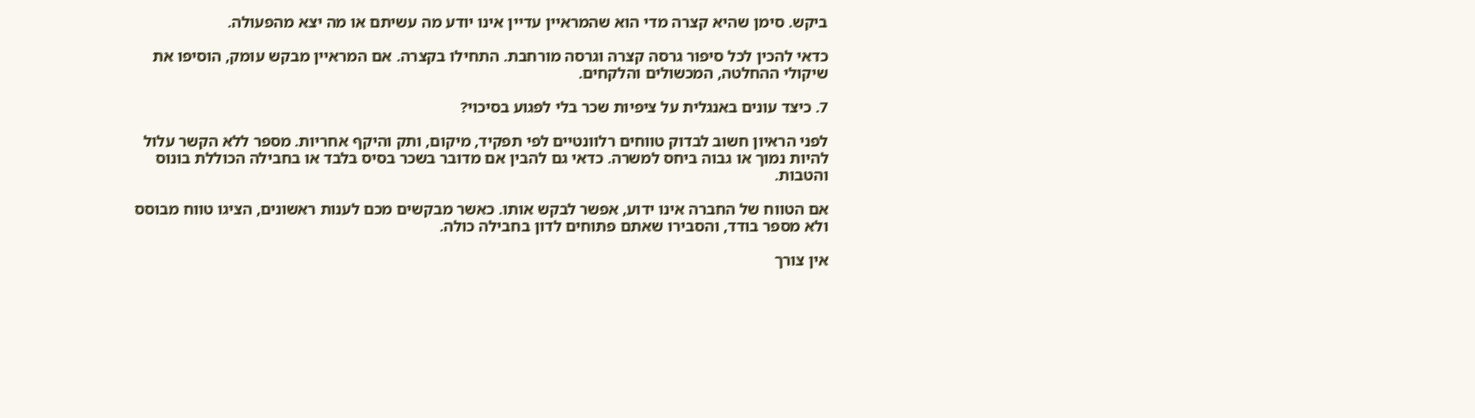ביקש. סימן שהיא קצרה מדי הוא שהמראיין עדיין אינו יודע מה עשיתם או מה יצא מהפעולה.

כדאי להכין לכל סיפור גרסה קצרה וגרסה מורחבת. התחילו בקצרה. אם המראיין מבקש עומק, הוסיפו את שיקולי ההחלטה, המכשולים והלקחים.

7. כיצד עונים באנגלית על ציפיות שכר בלי לפגוע בסיכוי?

לפני הראיון חשוב לבדוק טווחים רלוונטיים לפי תפקיד, מיקום, ותק והיקף אחריות. מספר ללא הקשר עלול להיות נמוך או גבוה ביחס למשרה. כדאי גם להבין אם מדובר בשכר בסיס בלבד או בחבילה הכוללת בונוס והטבות.

אם הטווח של החברה אינו ידוע, אפשר לבקש אותו. כאשר מבקשים מכם לענות ראשונים, הציגו טווח מבוסס ולא מספר בודד, והסבירו שאתם פתוחים לדון בחבילה כולה.

אין צורך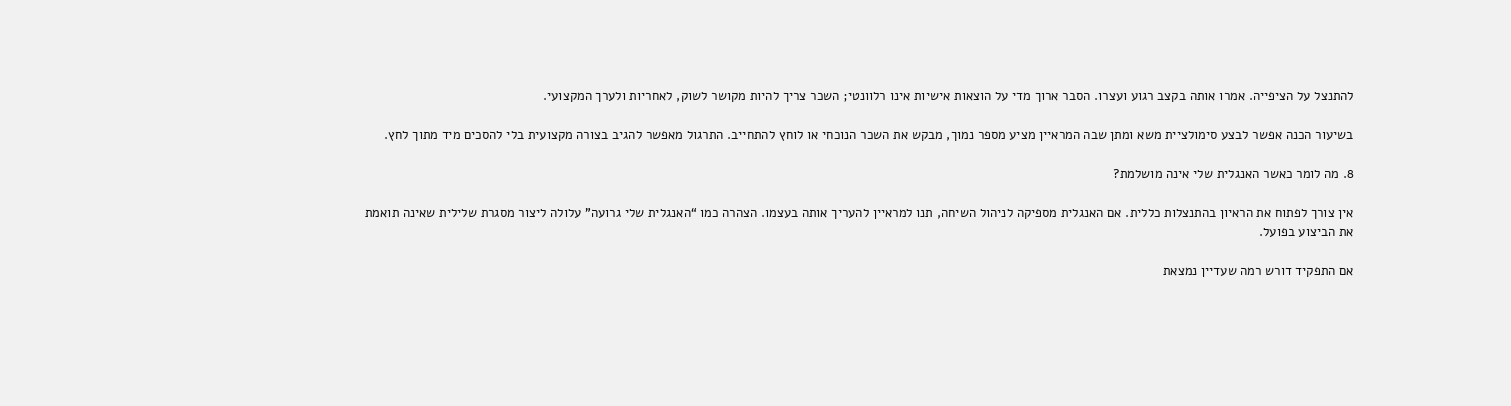להתנצל על הציפייה. אמרו אותה בקצב רגוע ועצרו. הסבר ארוך מדי על הוצאות אישיות אינו רלוונטי; השכר צריך להיות מקושר לשוק, לאחריות ולערך המקצועי.

בשיעור הכנה אפשר לבצע סימולציית משא ומתן שבה המראיין מציע מספר נמוך, מבקש את השכר הנוכחי או לוחץ להתחייב. התרגול מאפשר להגיב בצורה מקצועית בלי להסכים מיד מתוך לחץ.

8. מה לומר כאשר האנגלית שלי אינה מושלמת?

אין צורך לפתוח את הראיון בהתנצלות כללית. אם האנגלית מספיקה לניהול השיחה, תנו למראיין להעריך אותה בעצמו. הצהרה כמו “האנגלית שלי גרועה” עלולה ליצור מסגרת שלילית שאינה תואמת את הביצוע בפועל.

אם התפקיד דורש רמה שעדיין נמצאת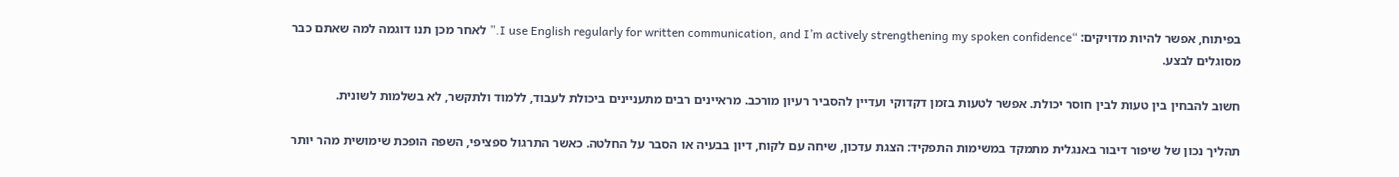בפיתוח, אפשר להיות מדויקים: “I use English regularly for written communication, and I’m actively strengthening my spoken confidence.” לאחר מכן תנו דוגמה למה שאתם כבר מסוגלים לבצע.

חשוב להבחין בין טעות לבין חוסר יכולת. אפשר לטעות בזמן דקדוקי ועדיין להסביר רעיון מורכב. מראיינים רבים מתעניינים ביכולת לעבוד, ללמוד ולתקשר, לא בשלמות לשונית.

תהליך נכון של שיפור דיבור באנגלית מתמקד במשימות התפקיד: הצגת עדכון, שיחה עם לקוח, דיון בבעיה או הסבר על החלטה. כאשר התרגול ספציפי, השפה הופכת שימושית מהר יותר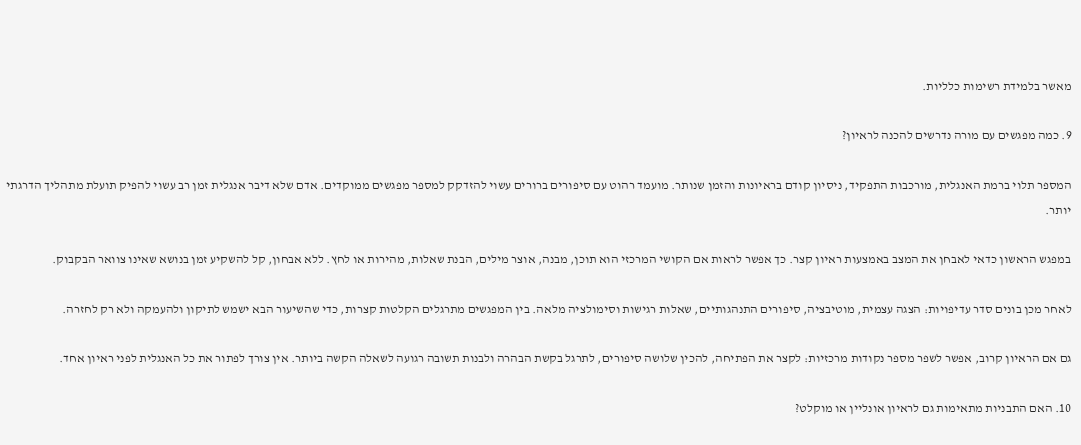מאשר בלמידת רשימות כלליות.

9. כמה מפגשים עם מורה נדרשים להכנה לראיון?

המספר תלוי ברמת האנגלית, מורכבות התפקיד, ניסיון קודם בראיונות והזמן שנותר. מועמד רהוט עם סיפורים ברורים עשוי להזדקק למספר מפגשים ממוקדים. אדם שלא דיבר אנגלית זמן רב עשוי להפיק תועלת מתהליך הדרגתי יותר.

במפגש הראשון כדאי לאבחן את המצב באמצעות ראיון קצר. כך אפשר לראות אם הקושי המרכזי הוא תוכן, מבנה, אוצר מילים, הבנת שאלות, מהירות או לחץ. ללא אבחון, קל להשקיע זמן בנושא שאינו צוואר הבקבוק.

לאחר מכן בונים סדר עדיפויות: הצגה עצמית, מוטיבציה, סיפורים התנהגותיים, שאלות רגישות וסימולציה מלאה. בין המפגשים מתרגלים הקלטות קצרות, כדי שהשיעור הבא ישמש לתיקון ולהעמקה ולא רק לחזרה.

גם אם הראיון קרוב, אפשר לשפר מספר נקודות מרכזיות: לקצר את הפתיחה, להכין שלושה סיפורים, לתרגל בקשת הבהרה ולבנות תשובה רגועה לשאלה הקשה ביותר. אין צורך לפתור את כל האנגלית לפני ראיון אחד.

10. האם התבניות מתאימות גם לראיון אונליין או מוקלט?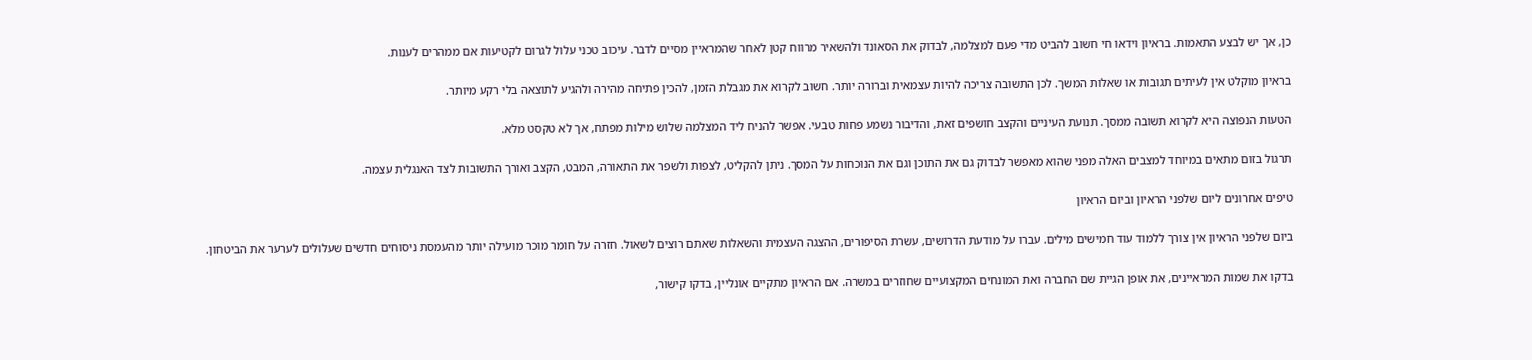כן, אך יש לבצע התאמות. בראיון וידאו חי חשוב להביט מדי פעם למצלמה, לבדוק את הסאונד ולהשאיר מרווח קטן לאחר שהמראיין מסיים לדבר. עיכוב טכני עלול לגרום לקטיעות אם ממהרים לענות.

בראיון מוקלט אין לעיתים תגובות או שאלות המשך. לכן התשובה צריכה להיות עצמאית וברורה יותר. חשוב לקרוא את מגבלת הזמן, להכין פתיחה מהירה ולהגיע לתוצאה בלי רקע מיותר.

הטעות הנפוצה היא לקרוא תשובה ממסך. תנועת העיניים והקצב חושפים זאת, והדיבור נשמע פחות טבעי. אפשר להניח ליד המצלמה שלוש מילות מפתח, אך לא טקסט מלא.

תרגול בזום מתאים במיוחד למצבים האלה מפני שהוא מאפשר לבדוק גם את התוכן וגם את הנוכחות על המסך. ניתן להקליט, לצפות ולשפר את התאורה, המבט, הקצב ואורך התשובות לצד האנגלית עצמה.

טיפים אחרונים ליום שלפני הראיון וביום הראיון

ביום שלפני הראיון אין צורך ללמוד עוד חמישים מילים. עברו על מודעת הדרושים, עשרת הסיפורים, ההצגה העצמית והשאלות שאתם רוצים לשאול. חזרה על חומר מוכר מועילה יותר מהעמסת ניסוחים חדשים שעלולים לערער את הביטחון.

בדקו את שמות המראיינים, את אופן הגיית שם החברה ואת המונחים המקצועיים שחוזרים במשרה. אם הראיון מתקיים אונליין, בדקו קישור,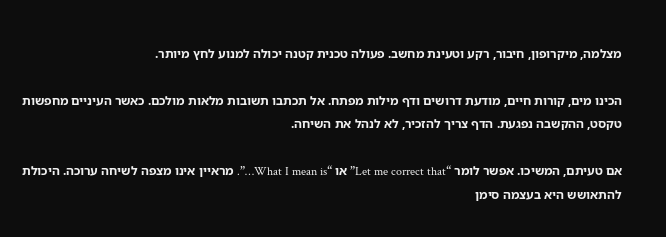מצלמה, מיקרופון, חיבור, רקע וטעינת מחשב. פעולה טכנית קטנה יכולה למנוע לחץ מיותר.

הכינו מים, קורות חיים, מודעת דרושים ודף מילות מפתח. אל תכתבו תשובות מלאות מולכם. כאשר העיניים מחפשות טקסט, ההקשבה נפגעת. הדף צריך להזכיר, לא לנהל את השיחה.

אם טעיתם, המשיכו. אפשר לומר “Let me correct that” או “What I mean is…”. מראיין אינו מצפה לשיחה ערוכה. היכולת להתאושש היא בעצמה סימן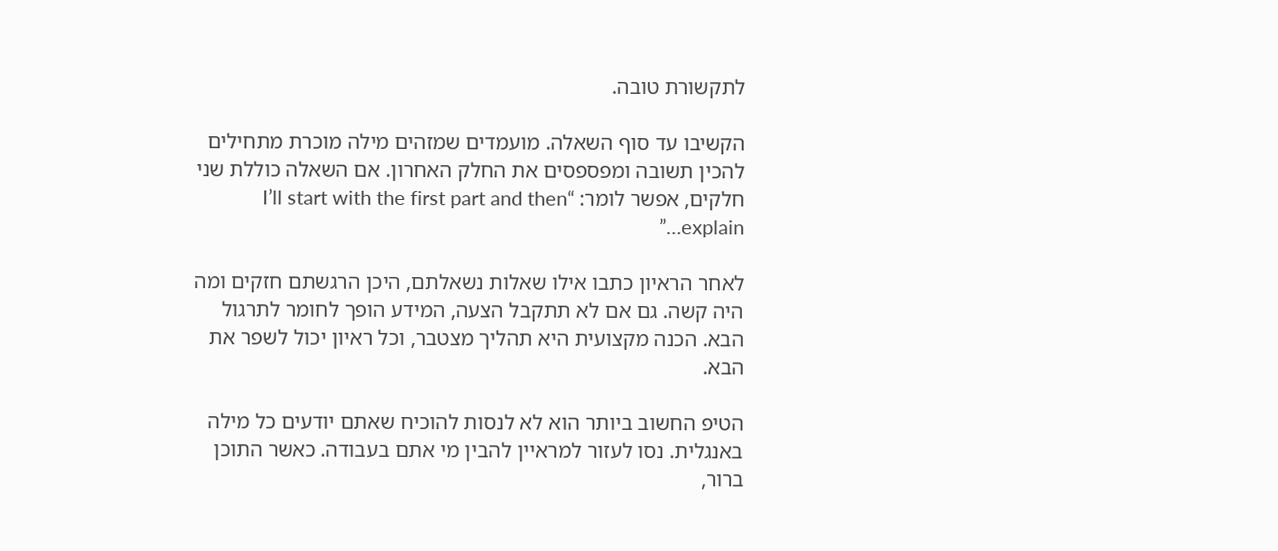לתקשורת טובה.

הקשיבו עד סוף השאלה. מועמדים שמזהים מילה מוכרת מתחילים להכין תשובה ומפספסים את החלק האחרון. אם השאלה כוללת שני חלקים, אפשר לומר: “I’ll start with the first part and then explain…”

לאחר הראיון כתבו אילו שאלות נשאלתם, היכן הרגשתם חזקים ומה היה קשה. גם אם לא תתקבל הצעה, המידע הופך לחומר לתרגול הבא. הכנה מקצועית היא תהליך מצטבר, וכל ראיון יכול לשפר את הבא.

הטיפ החשוב ביותר הוא לא לנסות להוכיח שאתם יודעים כל מילה באנגלית. נסו לעזור למראיין להבין מי אתם בעבודה. כאשר התוכן ברור,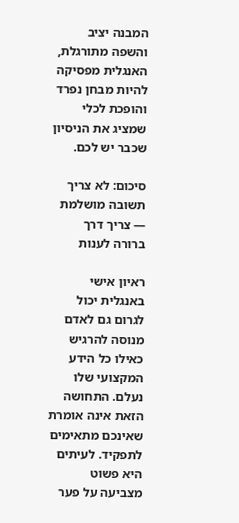המבנה יציב והשפה מתורגלת, האנגלית מפסיקה להיות מבחן נפרד והופכת לכלי שמציג את הניסיון שכבר יש לכם.

סיכום: לא צריך תשובה מושלמת — צריך דרך ברורה לענות

ראיון אישי באנגלית יכול לגרום גם לאדם מנוסה להרגיש כאילו כל הידע המקצועי שלו נעלם. התחושה הזאת אינה אומרת שאינכם מתאימים לתפקיד. לעיתים היא פשוט מצביעה על פער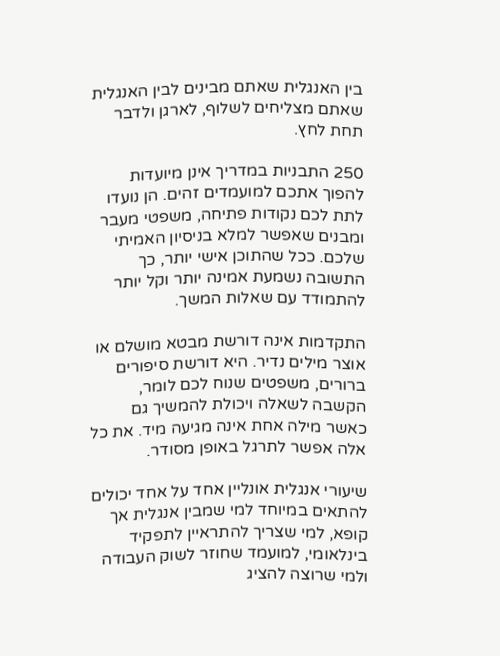בין האנגלית שאתם מבינים לבין האנגלית שאתם מצליחים לשלוף, לארגן ולדבר תחת לחץ.

250 התבניות במדריך אינן מיועדות להפוך אתכם למועמדים זהים. הן נועדו לתת לכם נקודות פתיחה, משפטי מעבר ומבנים שאפשר למלא בניסיון האמיתי שלכם. ככל שהתוכן אישי יותר, כך התשובה נשמעת אמינה יותר וקל יותר להתמודד עם שאלות המשך.

התקדמות אינה דורשת מבטא מושלם או אוצר מילים נדיר. היא דורשת סיפורים ברורים, משפטים שנוח לכם לומר, הקשבה לשאלה ויכולת להמשיך גם כאשר מילה אחת אינה מגיעה מיד. את כל אלה אפשר לתרגל באופן מסודר.

שיעורי אנגלית אונליין אחד על אחד יכולים להתאים במיוחד למי שמבין אנגלית אך קופא, למי שצריך להתראיין לתפקיד בינלאומי, למועמד שחוזר לשוק העבודה ולמי שרוצה להציג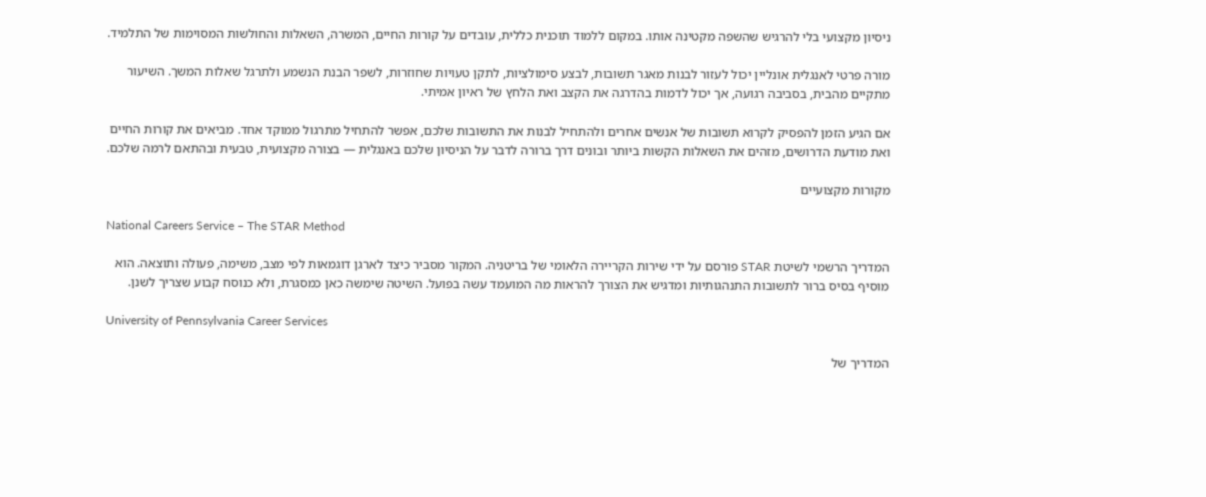ניסיון מקצועי בלי להרגיש שהשפה מקטינה אותו. במקום ללמוד תוכנית כללית, עובדים על קורות החיים, המשרה, השאלות והחולשות המסוימות של התלמיד.

מורה פרטי לאנגלית אונליין יכול לעזור לבנות מאגר תשובות, לבצע סימולציות, לתקן טעויות שחוזרות, לשפר הבנת הנשמע ולתרגל שאלות המשך. השיעור מתקיים מהבית, בסביבה רגועה, אך יכול לדמות בהדרגה את הקצב ואת הלחץ של ראיון אמיתי.

אם הגיע הזמן להפסיק לקרוא תשובות של אנשים אחרים ולהתחיל לבנות את התשובות שלכם, אפשר להתחיל מתרגול ממוקד אחד. מביאים את קורות החיים ואת מודעת הדרושים, מזהים את השאלות הקשות ביותר ובונים דרך ברורה לדבר על הניסיון שלכם באנגלית — בצורה מקצועית, טבעית ובהתאם לרמה שלכם.

מקורות מקצועיים

National Careers Service – The STAR Method

המדריך הרשמי לשיטת STAR פורסם על ידי שירות הקריירה הלאומי של בריטניה. המקור מסביר כיצד לארגן דוגמאות לפי מצב, משימה, פעולה ותוצאה. הוא מוסיף בסיס ברור לתשובות התנהגותיות ומדגיש את הצורך להראות מה המועמד עשה בפועל. השיטה שימשה כאן כמסגרת, ולא כנוסח קבוע שצריך לשנן.

University of Pennsylvania Career Services

המדריך של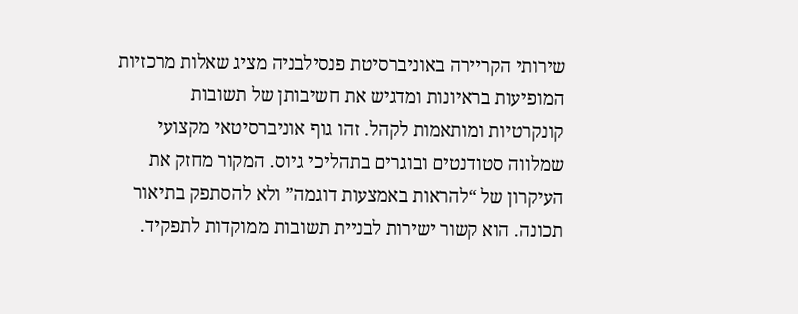שירותי הקריירה באוניברסיטת פנסילבניה מציג שאלות מרכזיות המופיעות בראיונות ומדגיש את חשיבותן של תשובות קונקרטיות ומותאמות לקהל. זהו גוף אוניברסיטאי מקצועי שמלווה סטודנטים ובוגרים בתהליכי גיוס. המקור מחזק את העיקרון של “להראות באמצעות דוגמה” ולא להסתפק בתיאור תכונה. הוא קשור ישירות לבניית תשובות ממוקדות לתפקיד.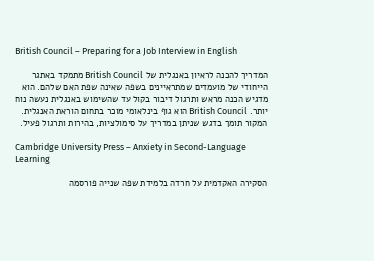British Council – Preparing for a Job Interview in English

המדריך להכנה לראיון באנגלית של British Council מתמקד באתגר הייחודי של מועמדים שמתראיינים בשפה שאינה שפת האם שלהם. הוא מדגיש הכנה מראש ותרגול דיבור בקול עד שהשימוש באנגלית נעשה נוח יותר. British Council הוא גוף בינלאומי מוכר בתחום הוראת האנגלית. המקור תומך בדגש שניתן במדריך על סימולציות, בהירות ותרגול פעיל.

Cambridge University Press – Anxiety in Second-Language Learning

הסקירה האקדמית על חרדה בלמידת שפה שנייה פורסמה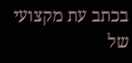בכתב עת מקצועי של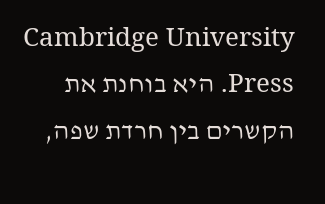Cambridge University Press. היא בוחנת את הקשרים בין חרדת שפה,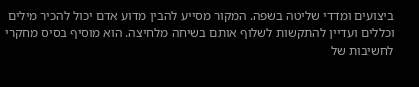ביצועים ומדדי שליטה בשפה. המקור מסייע להבין מדוע אדם יכול להכיר מילים וכללים ועדיין להתקשות לשלוף אותם בשיחה מלחיצה. הוא מוסיף בסיס מחקרי לחשיבות של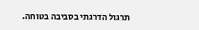תרגול הדרגתי בסביבה בטוחה.